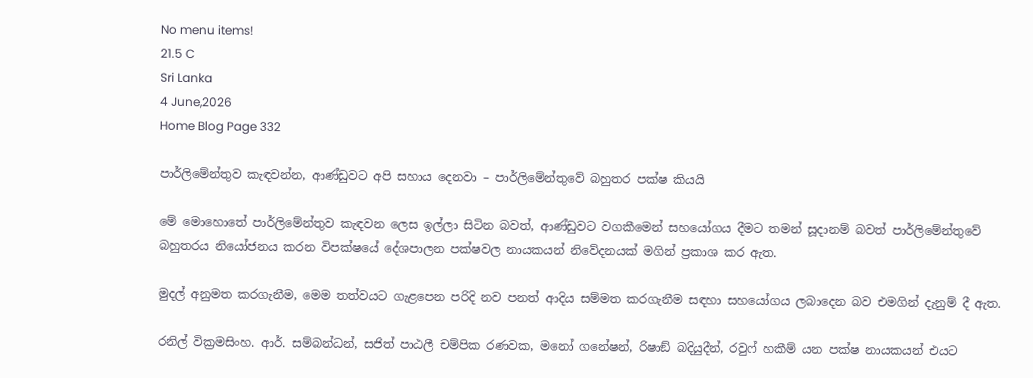No menu items!
21.5 C
Sri Lanka
4 June,2026
Home Blog Page 332

පාර්ලිමේන්තුව කැඳවන්න, ආණ්ඩුවට අපි සහාය දෙනවා – පාර්ලිමේන්තුවේ බහුතර පක්ෂ කියයි

මේ මොහොතේ පාර්ලිමේන්තුව කැඳවන ලෙස ඉල්ලා සිටින බවත්, ආණ්ඩුවට වගකීමෙන් සහයෝගය දීමට තමන් සූදානම් බවත් පාර්ලිමේන්තුවේ බහුතරය නියෝජනය කරන විපක්ෂයේ දේශපාලන පක්ෂවල නායකයන් නිවේදනයක් මගින් ප්‍රකාශ කර ඇත.

මුදල් අනුමත කරගැනීම, මෙම තත්වයට ගැළපෙන පරිදි නව පනත් ආදිය සම්මත කරගැනීම සඳහා සහයෝගය ලබාදෙන බව එමගින් දැනුම් දී ඇත.

රනිල් වික්‍රමසිංහ. ආර්. සම්බන්ධන්, සජිත් පාඨලී චම්පික රණවක, මනෝ ගනේෂන්, රිෂාඞ් බදියුදීන්, රවුෆ් හකීම් යන පක්ෂ නායකයන් එයට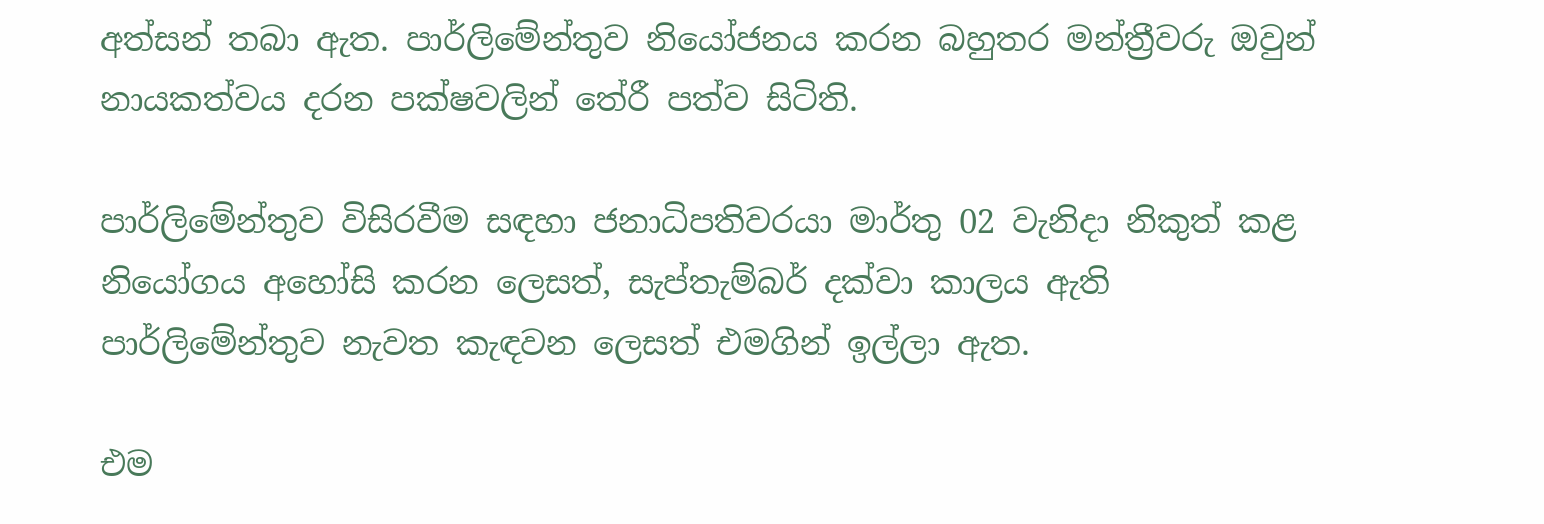අත්සන් තබා ඇත. පාර්ලිමේන්තුව නියෝජනය කරන බහුතර මන්ත්‍රීවරු ඔවුන් නායකත්වය දරන පක්ෂවලින් තේරී පත්ව සිටිති.

පාර්ලිමේන්තුව විසිරවීම සඳහා ජනාධිපතිවරයා මාර්තු 02 වැනිදා නිකුත් කළ නියෝගය අහෝසි කරන ලෙසත්, සැප්තැම්බර් දක්වා කාලය ඇති පාර්ලිමේන්තුව නැවත කැඳවන ලෙසත් එමගින් ඉල්ලා ඇත.

එම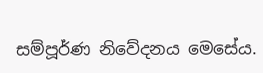සම්පූර්ණ නිවේදනය මෙසේය.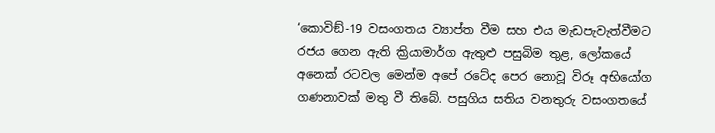‘කොවිඞ්-19 වසංගතය ව්‍යාප්ත වීම සහ එය මැඩපැවැත්වීමට රජය ගෙන ඇති ක්‍රියාමාර්ග ඇතුළු පසුබිම තුළ, ලෝකයේ අනෙක් රටවල මෙන්ම අපේ රටේද පෙර නොවූ විරූ අභියෝග ගණනාවක් මතු වී තිබේ. පසුගිය සතිය වනතුරු වසංගතයේ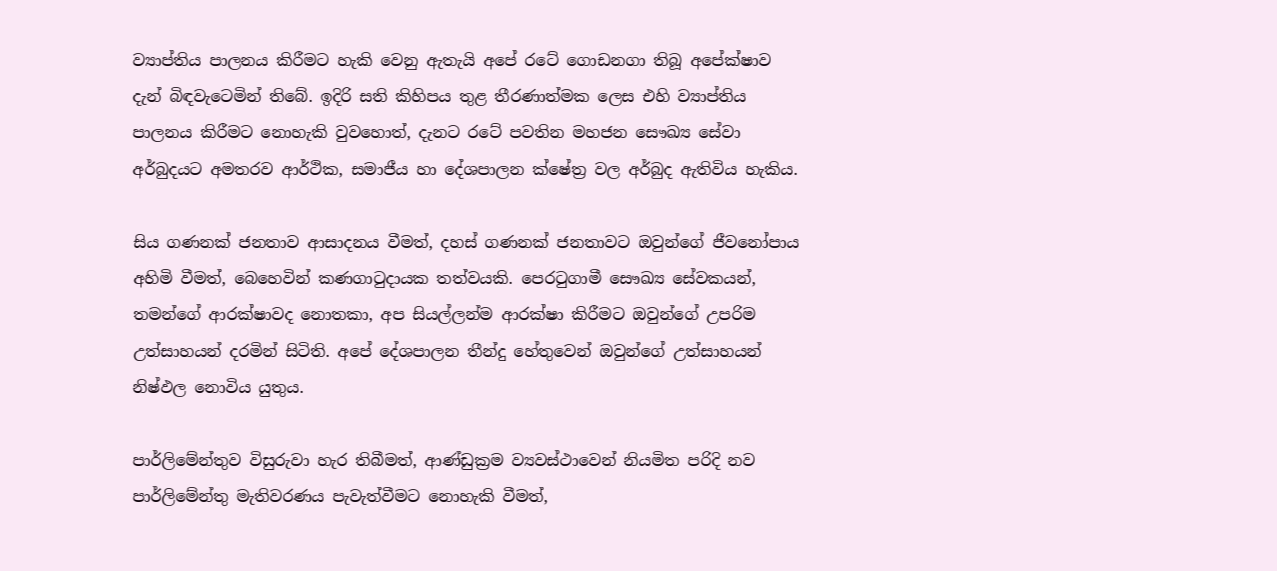ව්‍යාප්තිය පාලනය කිරීමට හැකි වෙනු ඇතැයි අපේ රටේ ගොඩනගා තිබූ අපේක්ෂාව දැන් බිඳවැටෙමින් තිබේ. ඉදිරි සති කිහිපය තුළ තීරණාත්මක ලෙස එහි ව්‍යාප්තිය පාලනය කිරීමට නොහැකි වුවහොත්, දැනට රටේ පවතින මහජන සෞඛ්‍ය සේවා අර්බුදයට අමතරව ආර්ථික, සමාජීය හා දේශපාලන ක්ෂේත්‍ර වල අර්බුද ඇතිවිය හැකිය.

සිය ගණනක් ජනතාව ආසාදනය වීමත්, දහස් ගණනක් ජනතාවට ඔවුන්ගේ ජීවනෝපාය අහිමි වීමත්, බෙහෙවින් කණගාටුදායක තත්වයකි. පෙරටුගාමී සෞඛ්‍ය සේවකයන්, තමන්ගේ ආරක්ෂාවද නොතකා, අප සියල්ලන්ම ආරක්ෂා කිරීමට ඔවුන්ගේ උපරිම උත්සාහයන් දරමින් සිටිති. අපේ දේශපාලන තීන්දු හේතුවෙන් ඔවුන්ගේ උත්සාහයන් නිෂ්ඵල නොවිය යුතුය.

පාර්ලිමේන්තුව විසුරුවා හැර තිබීමත්, ආණ්ඩුක්‍රම ව්‍යවස්ථාවෙන් නියමිත පරිදි නව පාර්ලිමේන්තු මැතිවරණය පැවැත්වීමට නොහැකි වීමත්,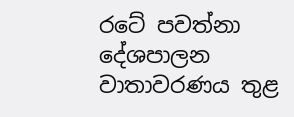රටේ පවත්නා දේශපාලන වාතාවරණය තුළ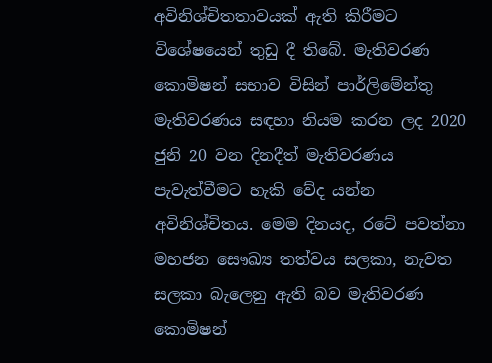අවිනිශ්චිතතාවයක් ඇති කිරීමට විශේෂයෙන් තුඩු දී තිබේ. මැතිවරණ කොමිෂන් සභාව විසින් පාර්ලිමේන්තු මැතිවරණය සඳහා නියම කරන ලද 2020 ජුනි 20 වන දිනදීත් මැතිවරණය පැවැත්වීමට හැකි වේද යන්න අවිනිශ්චිතය. මෙම දිනයද, රටේ පවත්නා මහජන සෞඛ්‍ය තත්වය සලකා, නැවත සලකා බැලෙනු ඇති බව මැතිවරණ කොමිෂන්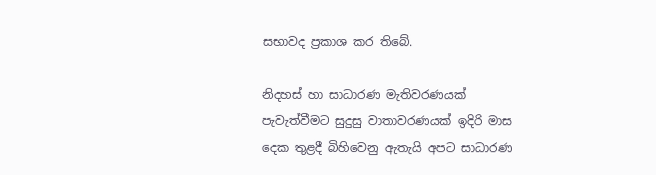සභාවද ප්‍රකාශ කර තිබේ.

නිදහස් හා සාධාරණ මැතිවරණයක් පැවැත්වීමට සුදුසු වාතාවරණයක් ඉදිරි මාස දෙක තුළදී බිහිවෙනු ඇතැයි අපට සාධාරණ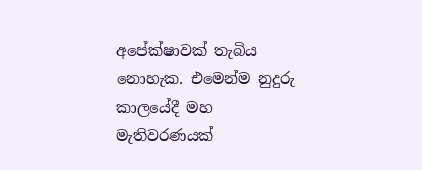අපේක්ෂාවක් තැබිය නොහැක. එමෙන්ම නුදුරු කාලයේදී මහ මැතිවරණයක්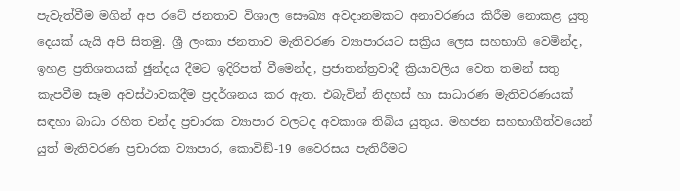පැවැත්වීම මගින් අප රටේ ජනතාව විශාල සෞඛ්‍ය අවදානමකට අනාවරණය කිරීම නොකළ යුතු දෙයක් යැයි අපි සිතමු. ශ්‍රී ලංකා ජනතාව මැතිවරණ ව්‍යාපාරයට සක්‍රිය ලෙස සහභාගි වෙමින්ද, ඉහළ ප්‍රතිශතයක් ඡුන්දය දීමට ඉදිරිපත් වීමෙන්ද, ප්‍රජාතන්ත්‍රවාදී ක්‍රියාවලිය වෙත තමන් සතු කැපවීම සෑම අවස්ථාවකදීම ප්‍රදර්ශනය කර ඇත. එබැවින් නිදහස් හා සාධාරණ මැතිවරණයක් සඳහා බාධා රහිත චන්ද ප්‍රචාරක ව්‍යාපාර වලටද අවකාශ තිබිය යුතුය. මහජන සහභාගීත්වයෙන් යුත් මැතිවරණ ප්‍රචාරක ව්‍යාපාර, කොවිඞ්-19 වෛරසය පැතිරීමට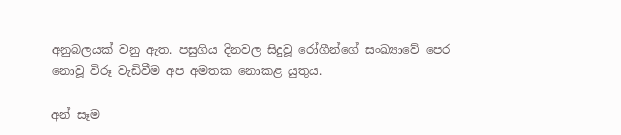අනුබලයක් වනු ඇත. පසුගිය දිනවල සිදුවූ රෝගීන්ගේ සංඛ්‍යාවේ පෙර නොවූ විරූ වැඩිවීම අප අමතක නොකළ යුතුය.

අන් සෑම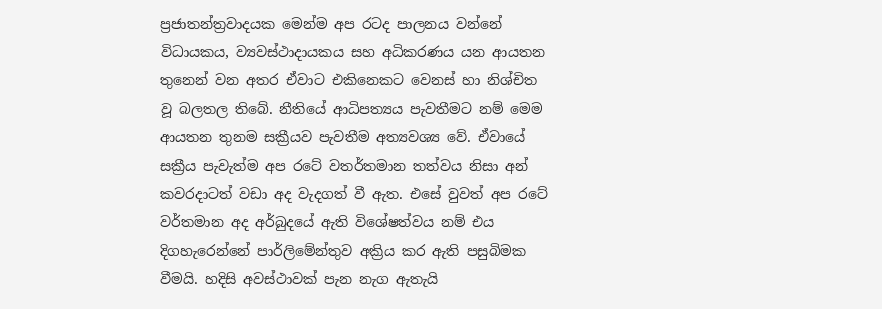ප්‍රජාතන්ත්‍රවාදයක මෙන්ම අප රටද පාලනය වන්නේ විධායකය, ව්‍යවස්ථාදායකය සහ අධිකරණය යන ආයතන තුනෙන් වන අතර ඒවාට එකිනෙකට වෙනස් හා නිශ්චිත වූ බලතල තිබේ. නීතියේ ආධිපත්‍යය පැවතීමට නම් මෙම ආයතන තුනම සක්‍රීයව පැවතීම අත්‍යවශ්‍ය වේ. ඒවායේ සක්‍රීය පැවැත්ම අප රටේ වතර්තමාන තත්වය නිසා අන් කවරදාටත් වඩා අද වැදගත් වී ඇත. එසේ වුවත් අප රටේ වර්තමාන අද අර්බුදයේ ඇති විශේෂත්වය නම් එය දිගහැරෙන්නේ පාර්ලිමේන්තුව අක්‍රිය කර ඇති පසුබිමක වීමයි. හදිසි අවස්ථාවක් පැන නැග ඇතැයි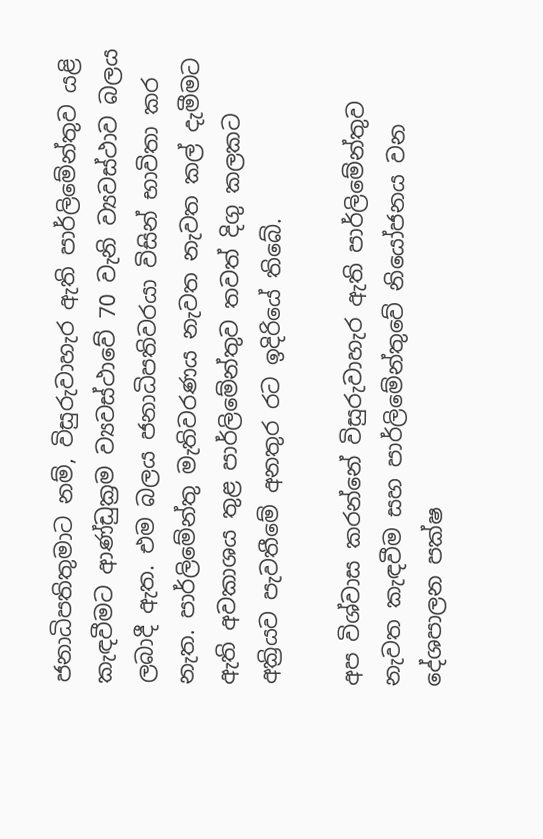ජනාධිපතිතුමාට නම්, විසුරුවාහැර ඇති පාර්ලිමේන්තුව යළි කැඳවීමට ආණ්ඩුක්‍රම ව්‍යවස්ථාවේ 70 වැනි ව්‍යවස්ථාව බලය ලබාදී ඇත. එම බලය ජනාධිපතිවරයා විසින් භාවිතා කර නැත. පාර්ලිමේන්තු මැතිවරණය නැවත නැවත කල් දැමීමට ඇති අවකාශය තුළ පාර්ලිමේන්තුව තවත් දිගු කලකට අක්‍රියව පැවතීමේ අනතුර රට ඉදිරියේ තිබේ.

අප විශ්වාස කරන්නේ විසුරුවාහැර ඇති පාර්ලිමේන්තුව නැවත කැඳවීම සහ පාර්ලිමේන්තුවේ නියෝජනය වන දේශපාලන පක්ෂ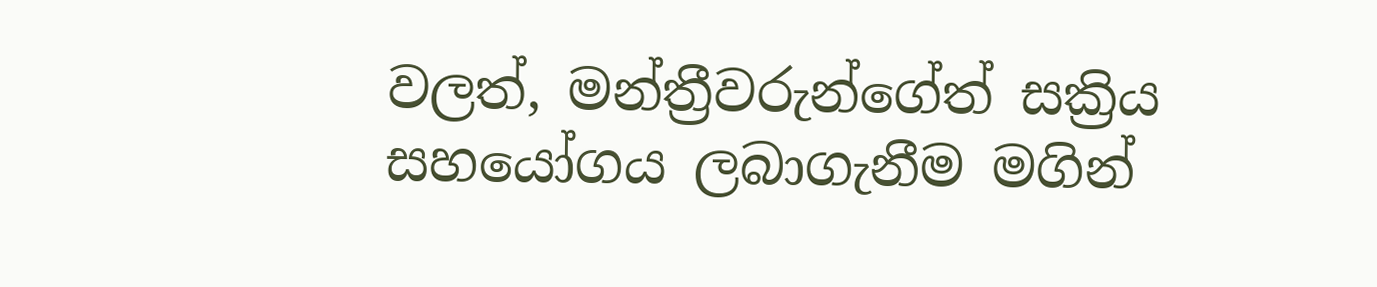වලත්, මන්ත්‍රීවරුන්ගේත් සක්‍රිය සහයෝගය ලබාගැනීම මගින්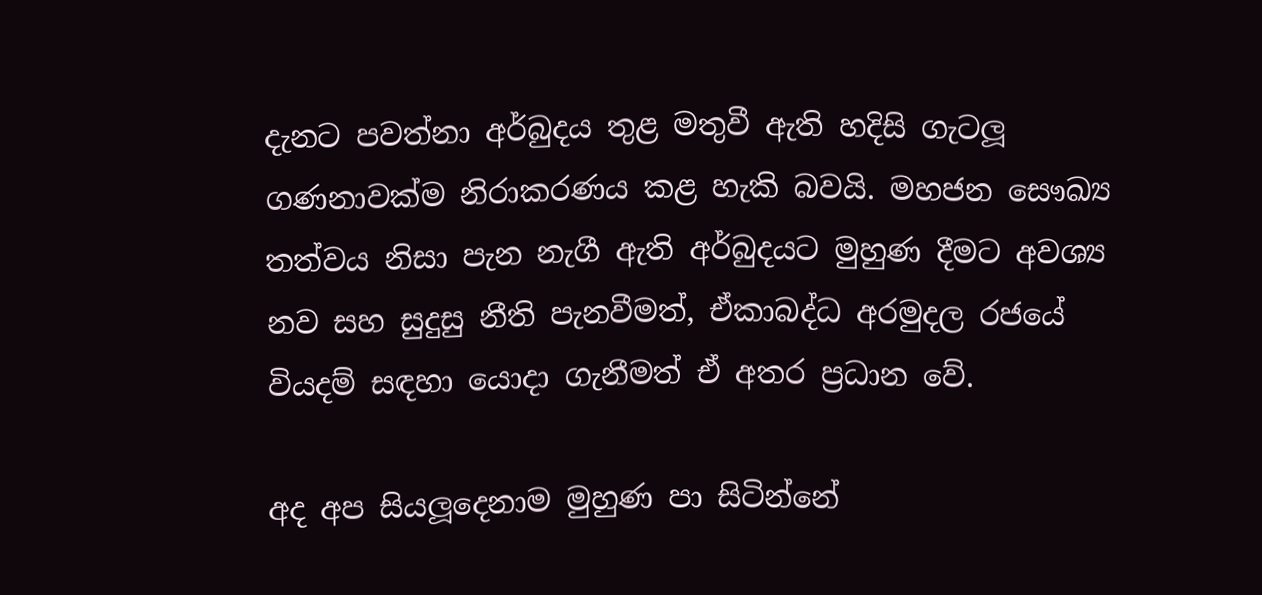දැනට පවත්නා අර්බුදය තුළ මතුවී ඇති හදිසි ගැටලූ ගණනාවක්ම නිරාකරණය කළ හැකි බවයි. මහජන සෞඛ්‍ය තත්වය නිසා පැන නැගී ඇති අර්බුදයට මුහුණ දීමට අවශ්‍ය නව සහ සුදුසු නීති පැනවීමත්, ඒකාබද්ධ අරමුදල රජයේ වියදම් සඳහා යොදා ගැනීමත් ඒ අතර ප්‍රධාන වේ.

අද අප සියලූදෙනාම මුහුණ පා සිටින්නේ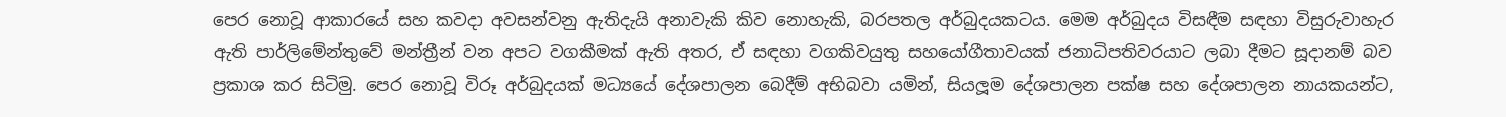පෙර නොවූ ආකාරයේ සහ කවදා අවසන්වනු ඇතිදැයි අනාවැකි කිව නොහැකි, බරපතල අර්බුදයකටය. මෙම අර්බුදය විසඳීම සඳහා විසුරුවාහැර ඇති පාර්ලිමේන්තුවේ මන්ත්‍රීන් වන අපට වගකීමක් ඇති අතර, ඒ සඳහා වගකිවයුතු සහයෝගීතාවයක් ජනාධිපතිවරයාට ලබා දීමට සූදානම් බව ප්‍රකාශ කර සිටිමු. පෙර නොවූ විරූ අර්බුදයක් මධ්‍යයේ දේශපාලන බෙදීම් අභිබවා යමින්, සියලූම දේශපාලන පක්ෂ සහ දේශපාලන නායකයන්ට,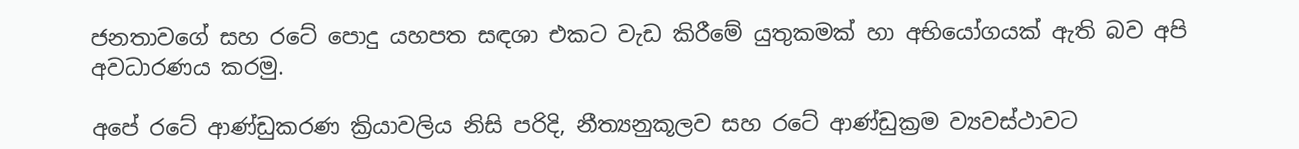ජනතාවගේ සහ රටේ පොදු යහපත සඳශා එකට වැඩ කිරීමේ යුතුකමක් හා අභියෝගයක් ඇති බව අපි අවධාරණය කරමු.

අපේ රටේ ආණ්ඩුකරණ ක්‍රියාවලිය නිසි පරිදි, නීත්‍යනුකූලව සහ රටේ ආණ්ඩුක්‍රම ව්‍යවස්ථාවට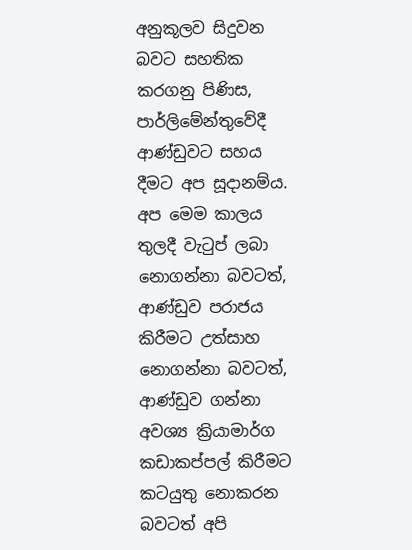අනුකූලව සිදුවන බවට සහතික කරගනු පිණිස, පාර්ලිමේන්තුවේදී ආණ්ඩුවට සහය දීමට අප සූදානම්ය. අප මෙම කාලය තුලදී වැටුප් ලබා නොගන්නා බවටත්, ආණ්ඩුව පරාජය කිරීමට උත්සාහ නොගන්නා බවටත්, ආණ්ඩුව ගන්නා අවශ්‍ය ක්‍රියාමාර්ග කඩාකප්පල් කිරීමට කටයුතු නොකරන බවටත් අපි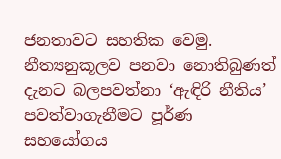ජනතාවට සහතික වෙමු. නීත්‍යනුකූලව පනවා නොතිබුණත් දැනට බලපවත්නා ‘ඇඳිරි නීතිය’ පවත්වාගැනීමට පූර්ණ සහයෝගය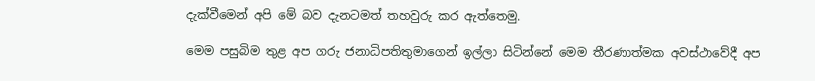දැක්වීමෙන් අපි මේ බව දැනටමත් තහවුරු කර ඇත්තෙමු.

මෙම පසුබිම තුළ අප ගරු ජනාධිපතිතුමාගෙන් ඉල්ලා සිටින්නේ මෙම තීරණාත්මක අවස්ථාවේදී අප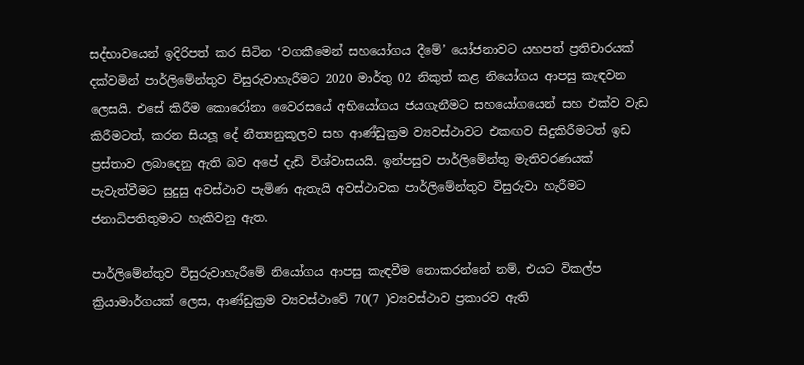සද්භාවයෙන් ඉදිරිපත් කර සිටින ‘වගකීමෙන් සහයෝගය දීමේ’ යෝජනාවට යහපත් ප්‍රතිචාරයක් දක්වමින් පාර්ලිමේන්තුව විසුරුවාහැරීමට 2020 මාර්තු 02 නිකුත් කළ නියෝගය ආපසු කැඳවන ලෙසයි. එසේ කිරීම කොරෝනා වෛරසයේ අභියෝගය ජයගැනීමට සහයෝගයෙන් සහ එක්ව වැඩ කිරීමටත්, කරන සියලූ දේ නීත්‍යනුකූලව සහ ආණ්ඩුක්‍රම ව්‍යවස්ථාවට එකඟව සිදුකිරීමටත් ඉඩ ප්‍රස්තාව ලබාදෙනු ඇති බව අපේ දැඩි විශ්වාසයයි. ඉන්පසුව පාර්ලිමේන්තු මැතිවරණයක් පැවැත්වීමට සුදුසු අවස්ථාව පැමිණ ඇතැයි අවස්ථාවක පාර්ලිමේන්තුව විසුරුවා හැරීමට ජනාධිපතිතුමාට හැකිවනු ඇත.

පාර්ලිමේන්තුව විසුරුවාහැරීමේ නියෝගය ආපසු කැඳවීම නොකරන්නේ නම්, එයට විකල්ප ක්‍රියාමාර්ගයක් ලෙස, ආණ්ඩුක්‍රම ව්‍යවස්ථාවේ 70(7 )ව්‍යවස්ථාව ප්‍රකාරව ඇති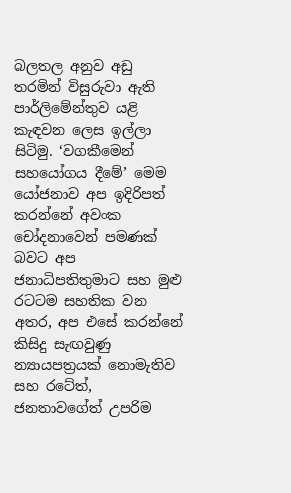බලතල අනුව අඩු තරමින් විසුරුවා ඇති පාර්ලිමේන්තුව යළි කැඳවන ලෙස ඉල්ලා සිටිමු. ‘වගකීමෙන් සහයෝගය දීමේ’ මෙම යෝජනාව අප ඉදිරිපත් කරන්නේ අවංක චෝදනාවෙන් පමණක් බවට අප ජනාධිපතිතුමාට සහ මුළු රටටම සහතික වන අතර, අප එසේ කරන්නේ කිසිදු සැඟවුණු න්‍යායපත්‍රයක් නොමැතිව සහ රටේත්, ජනතාවගේත් උපරිම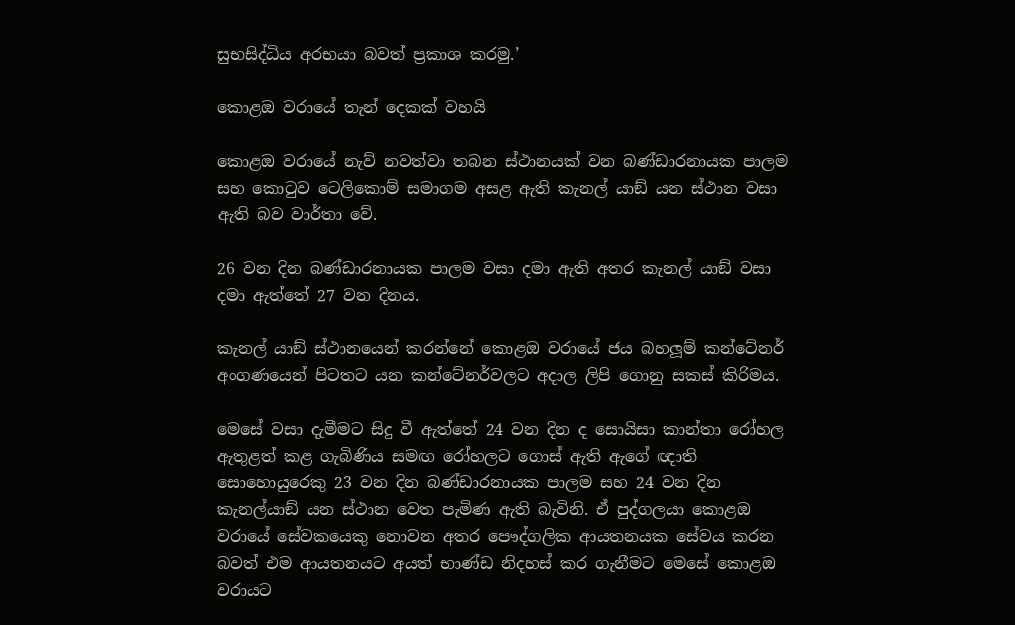සුභසිද්ධිය අරභයා බවත් ප්‍රකාශ කරමු.’

කොළඔ වරායේ තැන් දෙකක් වහයි

කොළඔ වරායේ නැව් නවත්වා තබන ස්ථානයක් වන බණ්ඩාරනායක පාලම සහ කොටුව ටෙලිකොම් සමාගම අසළ ඇති කැනල් යාඞ් යන ස්ථාන වසා ඇති බව වාර්තා වේ.

26 වන දින බණ්ඩාරනායක පාලම වසා දමා ඇති අතර කැනල් යාඞ් වසා දමා ඇත්තේ 27 වන දිනය.

කැනල් යාඞ් ස්ථානයෙන් කරන්නේ කොළඔ වරායේ ජය බහලූම් කන්ටේනර් අංගණයෙන් පිටතට යන කන්ටේනර්වලට අදාල ලිපි ගොනු සකස් කිරිමය.

මෙසේ වසා දැමීමට සිදු වී ඇත්තේ 24 වන දින ද සොයිසා කාන්තා රෝහල ඇතුළත් කළ ගැබිණිය සමඟ රෝහලට ගොස් ඇති ඇගේ ඥාති සොහොයුරෙකු 23 වන දින බණ්ඩාරනායක පාලම සහ 24 වන දින කැනල්යාඞ් යන ස්ථාන වෙත පැමිණ ඇති බැවිනි. ඒ පුද්ගලයා කොළඔ වරායේ සේවකයෙකු නොවන අතර පෞද්ගලික ආයතනයක සේවය කරන බවත් එම ආයතනයට අයත් භාණ්ඩ නිදහස් කර ගැනීමට මෙසේ කොළඔ වරායට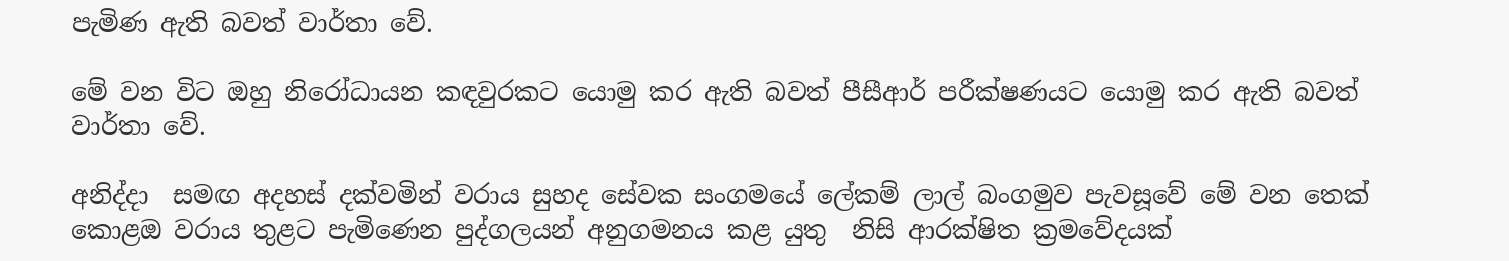පැමිණ ඇති බවත් වාර්තා වේ.

මේ වන විට ඔහු නිරෝධායන කඳවුරකට යොමු කර ඇති බවත් පීසීආර් පරීක්ෂණයට යොමු කර ඇති බවත් වාර්තා වේ.

අනිද්දා  සමඟ අදහස් දක්වමින් වරාය සුහද සේවක සංගමයේ ලේකම් ලාල් බංගමුව පැවසූවේ මේ වන තෙක් කොළඔ වරාය තුළට පැමිණෙන පුද්ගලයන් අනුගමනය කළ යුතු  නිසි ආරක්ෂිත ක්‍රමවේදයක්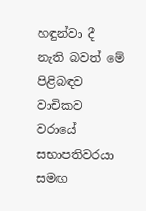හඳුන්වා දී නැති බවත් මේ පිළිබඳව වාචිකව වරායේ සභාපතිවරයා සමඟ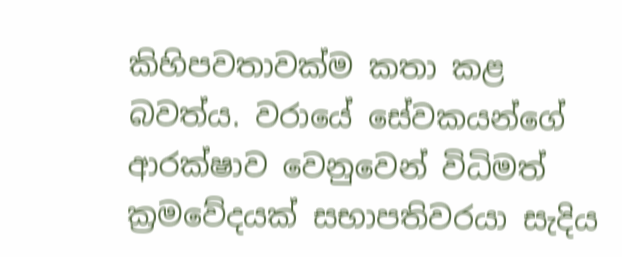කිහිපවතාවක්ම කතා කළ බවත්ය. වරායේ සේවකයන්ගේ ආරක්ෂාව වෙනුවෙන් විධිමත් ක්‍රමවේදයක් සභාපතිවරයා සැදිය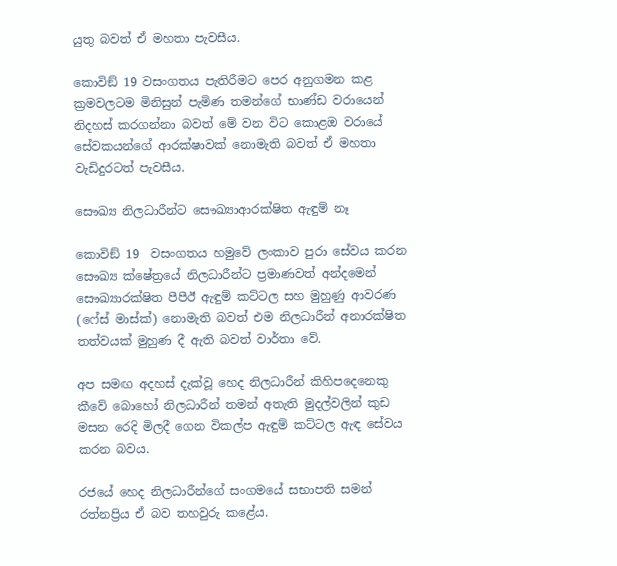යුතු බවත් ඒ මහතා පැවසීය.

කොවිඞ් 19 වසංගතය පැතිරීමට පෙර අනුගමන කළ ක්‍රමවලටම මිනිසුන් පැමිණ තමන්ගේ භාණ්ඩ වරායෙන් නිදහස් කරගන්නා බවත් මේ වන විට කොළඔ වරායේ සේවකයන්ගේ ආරක්ෂාවක් නොමැති බවත් ඒ මහතා වැඩිදුරටත් පැවසීය.

සෞඛ්‍ය නිලධාරීන්ට සෞඛ්‍යාආරක්ෂිත ඇඳුම් නෑ

කොවිඞ් 19  වසංගතය හමුවේ ලංකාව පුරා සේවය කරන සෞඛ්‍ය ක්ෂේත්‍රයේ නිලධාරීන්ට ප්‍රමාණවත් අන්දමෙන් සෞඛ්‍යාරක්ෂිත පීපීඊ ඇඳුම් කට්ටල සහ මුහුණු ආවරණ (ෆේස් මාස්ක්) නොමැති බවත් එම නිලධාරීන් අනාරක්ෂිත තත්වයක් මුහුණ දී ඇති බවත් වාර්තා වේ.

අප සමඟ අදහස් දැක්වූ හෙද නිලධාරීන් කිහිපදෙනෙකු කීවේ බොහෝ නිලධාරීන් තමන් අතැති මුදල්වලින් කුඩ මසන රෙදි මිලදී ගෙන විකල්ප ඇඳුම් කට්ටල ඇඳ සේවය කරන බවය.

රජයේ හෙද නිලධාරීන්ගේ සංගමයේ සභාපති සමන් රත්නප්‍රිය ඒ බව තහවුරු කළේය.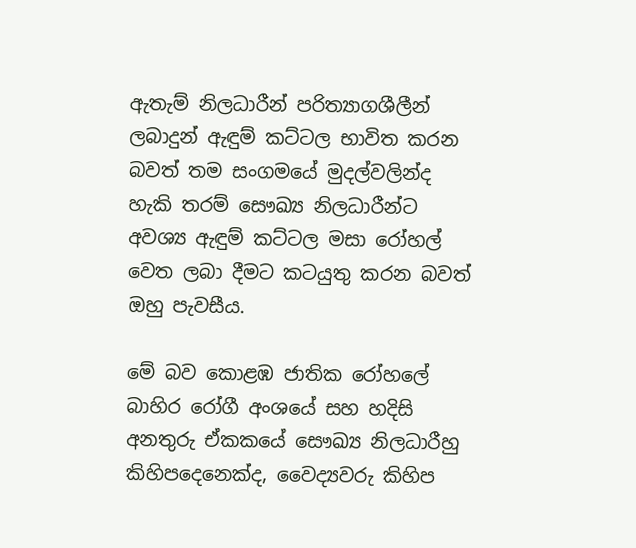ඇතැම් නිලධාරීන් පරිත්‍යාගශීලීන් ලබාදුන් ඇඳුම් කට්ටල භාවිත කරන බවත් තම සංගමයේ මුදල්වලින්ද හැකි තරම් සෞඛ්‍ය නිලධාරීන්ට අවශ්‍ය ඇඳුම් කට්ටල මසා රෝහල් වෙත ලබා දීමට කටයුතු කරන බවත් ඔහු පැවසීය.

මේ බව කොළඹ ජාතික රෝහලේ බාහිර රෝගී අංශයේ සහ හදිසි අනතුරු ඒකකයේ සෞඛ්‍ය නිලධාරීහු කිහිපදෙනෙක්ද, වෛද්‍යවරු කිහිප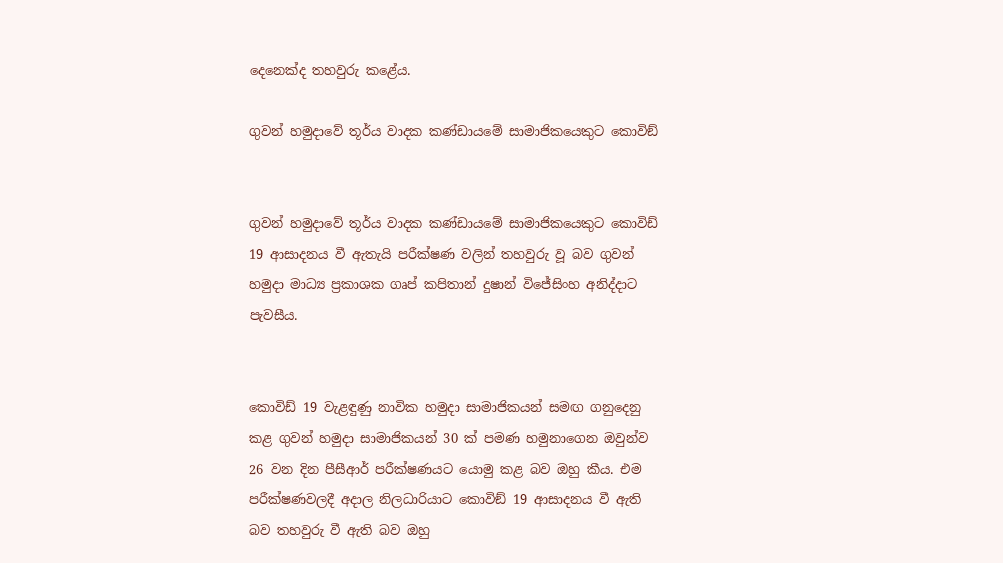දෙනෙක්ද තහවුරු කළේය.

ගුවන් හමුදාවේ තූර්ය වාදක කණ්ඩායමේ සාමාජිකයෙකුට කොවිඞ්


ගුවන් හමුදාවේ තූර්ය වාදක කණ්ඩායමේ සාමාජිකයෙකුට කොවිඩ් 19 ආසාදනය වී ඇතැයි පරීක්ෂණ වලින් තහවුරු වූ බව ගුවන් හමුදා මාධ්‍ය ප්‍රකාශක ගෘප් කපිතාන් දුෂාන් විජේසිංහ අනිද්දාට පැවසීය.


කොවිඩ් 19 වැළඳුණු නාවික හමුදා සාමාජිකයන් සමඟ ගනුදෙනු කළ ගුවන් හමුදා සාමාජිකයන් 30 ක් පමණ හමුනාගෙන ඔවුන්ව 26 වන දින පීසීආර් පරීක්ෂණයට යොමු කළ බව ඔහු කීය. එම පරීක්ෂණවලදී අදාල නිලධාරියාට කොවිඞ් 19 ආසාදනය වී ඇති බව තහවුරු වී ඇති බව ඔහු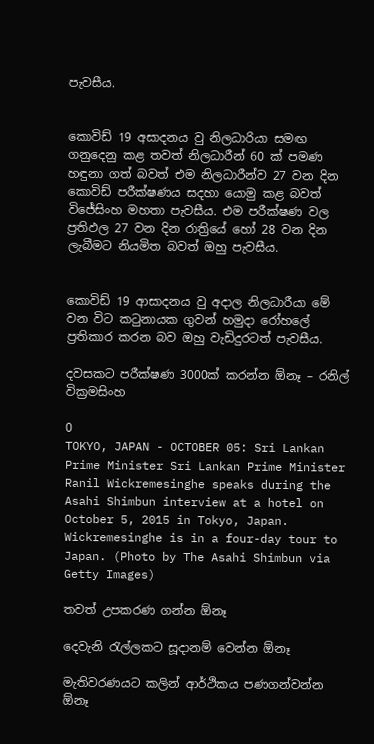පැවසීය.


කොවිඩ් 19 අසාදනය වු නිලධාරියා සමඟ ගනුදෙනු කළ තවත් නිලධාරීන් 60 ක් පමණ හඳුනා ගත් බවත් එම නිලධාරීන්ව 27 වන දින කොවිඩ් පරීක්ෂණය සදහා යොමු කළ බවත් විජේසිංහ මහතා පැවසීය. එම පරීක්ෂණ වල ප්‍රතිඵල 27 වන දින රාත්‍රියේ හෝ 28 වන දින ලැබීමට නියමිත බවත් ඔහු පැවසීය.


කොවිඩ් 19 ආසාදනය වු අදාල නිලධාරීයා මේ වන විට කටුනායක ගුවන් හමුදා රෝහලේ ප්‍රතිකාර කරන බව ඔහු වැඩිදුරටත් පැවසීය.

දවසකට පරීක්ෂණ 3000ක් කරන්න ඕනෑ – රනිල් වික්‍රමසිංහ

0
TOKYO, JAPAN - OCTOBER 05: Sri Lankan Prime Minister Sri Lankan Prime Minister Ranil Wickremesinghe speaks during the Asahi Shimbun interview at a hotel on October 5, 2015 in Tokyo, Japan. Wickremesinghe is in a four-day tour to Japan. (Photo by The Asahi Shimbun via Getty Images)

තවත් උපකරණ ගන්න ඕනෑ

දෙවැනි රැල්ලකට සූදානම් වෙන්න ඕනෑ

මැතිවරණයට කලින් ආර්ථිකය පණගන්වන්න ඕනෑ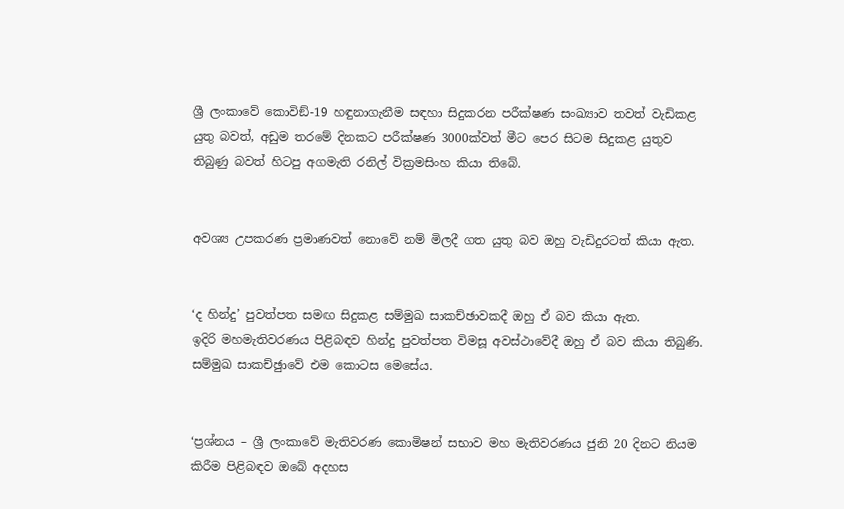ශ්‍රී ලංකාවේ කොවිඞ්-19 හඳුනාගැනීම සඳහා සිදුකරන පරීක්ෂණ සංඛ්‍යාව තවත් වැඩිකළ යුතු බවත්, අඩුම තරමේ දිනකට පරීක්ෂණ 3000ක්වත් මීට පෙර සිටම සිදුකළ යුතුව තිබුණු බවත් හිටපු අගමැති රනිල් වික්‍රමසිංහ කියා තිබේ.


අවශ්‍ය උපකරණ ප්‍රමාණවත් නොවේ නම් මිලදී ගත යුතු බව ඔහු වැඩිදුරටත් කියා ඇත.


‘ද හින්දු’ පුවත්පත සමඟ සිදුකළ සම්මුඛ සාකච්ඡාවකදී ඔහු ඒ බව කියා ඇත.
ඉදිරි මහමැතිවරණය පිළිබඳව හින්දු පුවත්පත විමසූ අවස්ථාවේදී ඔහු ඒ බව කියා තිබුණි. සම්මුඛ සාකච්ඡුාවේ එම කොටස මෙසේය.


‘ප්‍රශ්නය – ශ්‍රී ලංකාවේ මැතිවරණ කොමිෂන් සභාව මහ මැතිවරණය ජුනි 20 දිනට නියම කිරීම පිළිබඳව ඔබේ අදහස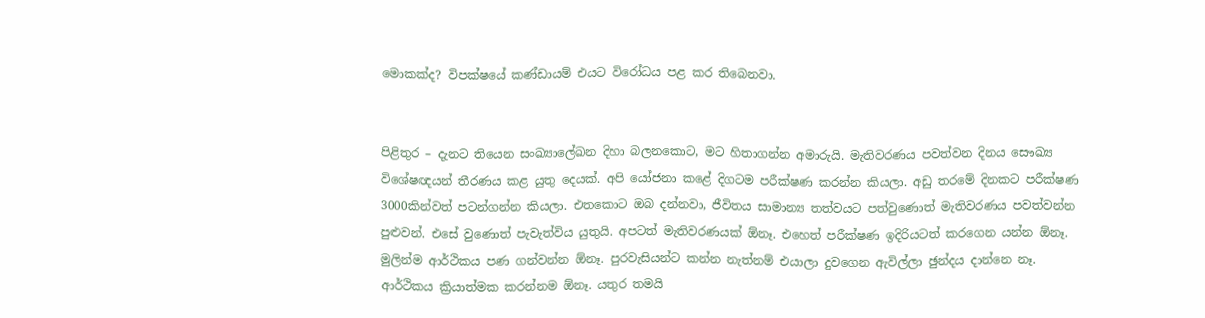මොකක්ද? විපක්ෂයේ කණ්ඩායම් එයට විරෝධය පළ කර තිබෙනවා.


පිළිතුර – දැනට තියෙන සංඛ්‍යාලේඛන දිහා බලනකොට, මට හිතාගන්න අමාරුයි. මැතිවරණය පවත්වන දිනය සෞඛ්‍ය විශේෂඥයන් තීරණය කළ යුතු දෙයක්. අපි යෝජනා කළේ දිගටම පරීක්ෂණ කරන්න කියලා. අඩු තරමේ දිනකට පරීක්ෂණ 3000කින්වත් පටන්ගන්න කියලා. එතකොට ඔබ දන්නවා, ජීවිතය සාමාන්‍ය තත්වයට පත්වුණොත් මැතිවරණය පවත්වන්න පුළුවන්. එසේ වුණොත් පැවැත්විය යුතුයි. අපටත් මැතිවරණයක් ඕනෑ. එහෙත් පරීක්ෂණ ඉදිරියටත් කරගෙන යන්න ඕනෑ. මුලින්ම ආර්ථිකය පණ ගන්වන්න ඕනෑ. පුරවැසියන්ට කන්න නැත්නම් එයාලා දුවගෙන ඇවිල්ලා ඡුන්දය දාන්නෙ නෑ. ආර්ථිකය ක්‍රියාත්මක කරන්නම ඕනෑ. යතුර තමයි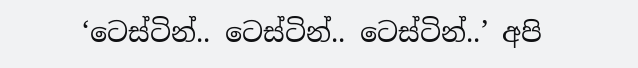‘ටෙස්ටින්.. ටෙස්ටින්.. ටෙස්ටින්..’ අපි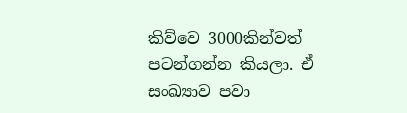කිව්වෙ 3000කින්වත් පටන්ගන්න කියලා. ඒ සංඛ්‍යාව පවා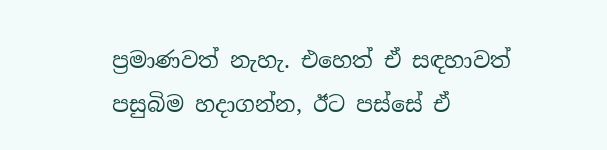ප්‍රමාණවත් නැහැ. එහෙත් ඒ සඳහාවත් පසුබිම හදාගන්න, ඊට පස්සේ ඒ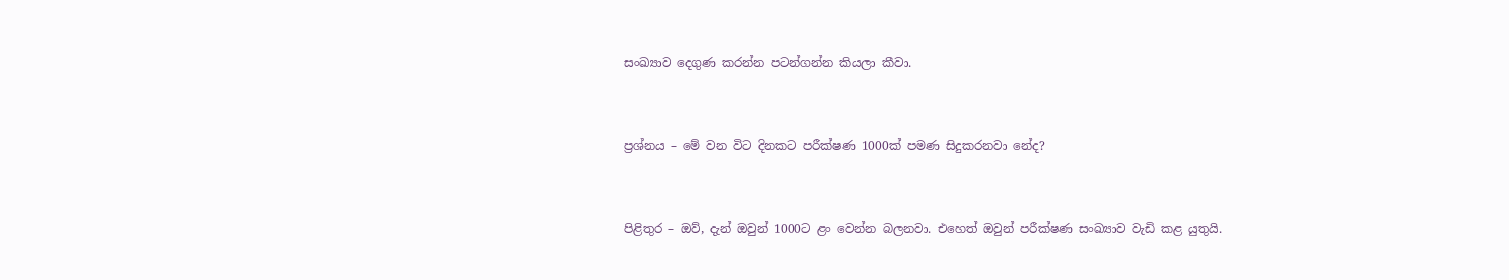සංඛ්‍යාව දෙගුණ කරන්න පටන්ගන්න කියලා කීවා.


ප්‍රශ්නය – මේ වන විට දිනකට පරීක්ෂණ 1000ක් පමණ සිදුකරනවා නේද?


පිළිතුර – ඔව්, දැන් ඔවුන් 1000ට ළං වෙන්න බලනවා. එහෙත් ඔවුන් පරීක්ෂණ සංඛ්‍යාව වැඩි කළ යුතුයි.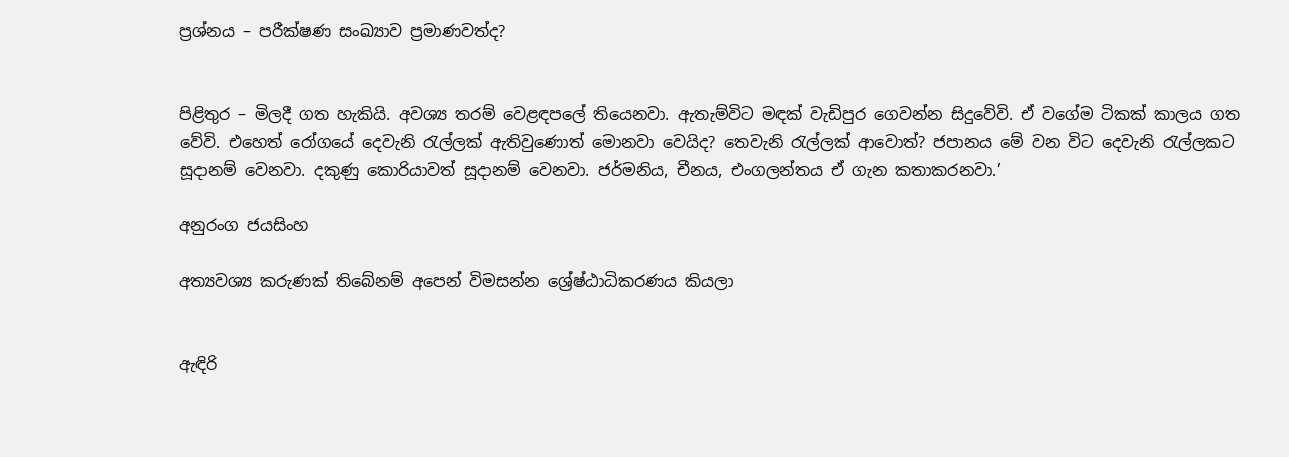ප්‍රශ්නය – පරීක්ෂණ සංඛ්‍යාව ප්‍රමාණවත්ද?


පිළිතුර – මිලදී ගත හැකියි. අවශ්‍ය තරම් වෙළඳපලේ තියෙනවා. ඇතැම්විට මඳක් වැඩිපුර ගෙවන්න සිදුවේවි. ඒ වගේම ටිකක් කාලය ගත වේවි. එහෙත් රෝගයේ දෙවැනි රැල්ලක් ඇතිවුණොත් මොනවා වෙයිද? තෙවැනි රැල්ලක් ආවොත්? ජපානය මේ වන විට දෙවැනි රැල්ලකට සූදානම් වෙනවා. දකුණු කොරියාවත් සූදානම් වෙනවා. ජර්මනිය, චීනය, එංගලන්තය ඒ ගැන කතාකරනවා.’

අනුරංග ජයසිංහ

අත්‍යවශ්‍ය කරුණක් තිබේනම් අපෙන් විමසන්න ශ්‍රේෂ්ඨාධිකරණය කියලා


ඇඳිරි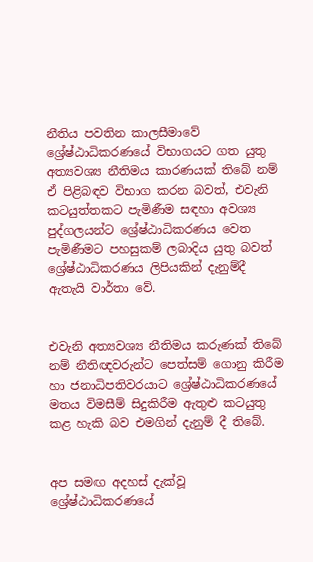නීතිය පවතින කාලසීමාවේ ශ්‍රේෂ්ඨාධිකරණයේ විභාගයට ගත යුතු අත්‍යවශ්‍ය නීතිමය කාරණයක් තිබේ නම් ඒ පිළිබඳව විභාග කරන බවත්, එවැනි කටයුත්තකට පැමිණීම සඳහා අවශ්‍ය පුද්ගලයන්ට ශ්‍රේෂ්ඨාධිකරණය වෙත පැමිණීමට පහසුකම් ලබාදිය යුතු බවත් ශ්‍රේෂ්ඨාධිකරණය ලිපියකින් දැනුම්දී ඇතැයි වාර්තා වේ.


එවැනි අත්‍යවශ්‍ය නීතිමය කරුණක් තිබේ නම් නීතිඥවරුන්ට පෙත්සම් ගොනු කිරීම හා ජනාධිපතිවරයාට ශ්‍රේෂ්ඨාධිකරණයේ මතය විමසීම් සිදුකිරීම ඇතුළු කටයුතු කළ හැකි බව එමගින් දැනුම් දී තිබේ.


අප සමඟ අදහස් දැක්වූ ශ්‍රේෂ්ඨාධිකරණයේ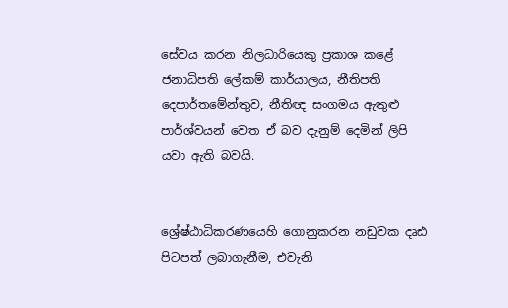සේවය කරන නිලධාරියෙකු ප්‍රකාශ කළේ ජනාධිපති ලේකම් කාර්යාලය, නීතිපති දෙපාර්තමේන්තුව, නීතිඥ සංගමය ඇතුළු පාර්ශ්වයන් වෙත ඒ බව දැනුම් දෙමින් ලිපි යවා ඇති බවයි.


ශ්‍රේෂ්ඨාධිකරණයෙහි ගොනුකරන නඩුවක දෘඪ පිටපත් ලබාගැනීම, එවැනි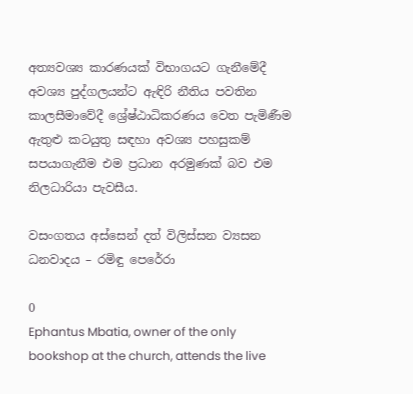අත්‍යවශ්‍ය කාරණයක් විභාගයට ගැනීමේදී අවශ්‍ය පුද්ගලයන්ට ඇඳිරි නීතිය පවතින කාලසීමාවේදී ශ්‍රේෂ්ඨාධිකරණය වෙත පැමිණීම ඇතුළු කටයුතු සඳහා අවශ්‍ය පහසුකම් සපයාගැනීම එම ප්‍රධාන අරමුණක් බව එම නිලධාරියා පැවසීය.

වසංගතය අස්සෙන් දත් විලිස්සන ව්‍යසන ධනවාදය – රමිඳු පෙරේරා

0
Ephantus Mbatia, owner of the only bookshop at the church, attends the live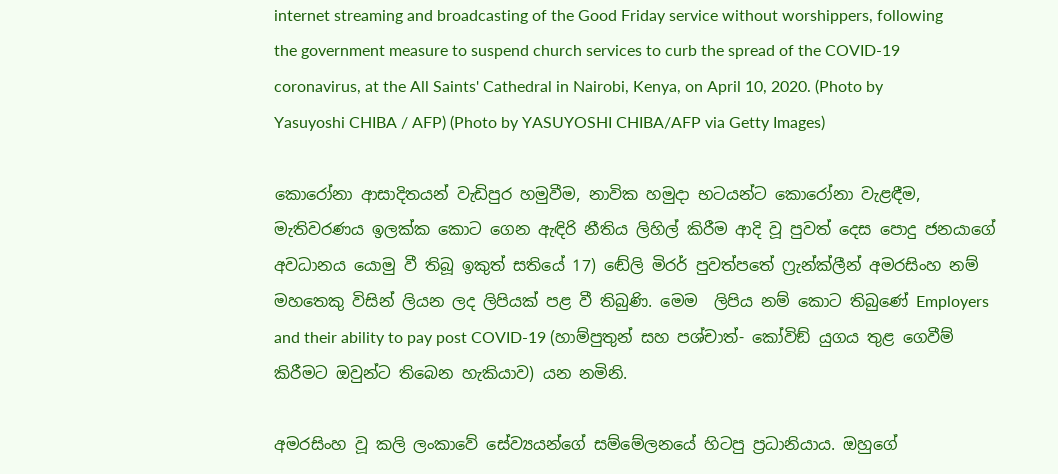internet streaming and broadcasting of the Good Friday service without worshippers, following the government measure to suspend church services to curb the spread of the COVID-19 coronavirus, at the All Saints' Cathedral in Nairobi, Kenya, on April 10, 2020. (Photo by Yasuyoshi CHIBA / AFP) (Photo by YASUYOSHI CHIBA/AFP via Getty Images)

කොරෝනා ආසාදිතයන් වැඩිපුර හමුවීම, නාවික හමුදා භටයන්ට කොරෝනා වැළඳීම, මැතිවරණය ඉලක්ක කොට ගෙන ඇඳිරි නීතිය ලිහිල් කිරීම ආදි වූ පුවත් දෙස පොදු ජනයාගේ අවධානය යොමු වී තිබූ ඉකුත් සතියේ 17) ඬේලි මිරර් පුවත්පතේ ෆ්‍රැන්ක්ලීන් අමරසිංහ නම් මහතෙකු විසින් ලියන ලද ලිපියක් පළ වී තිබුණි. මෙම  ලිපිය නම් කොට තිබුණේ Employers and their ability to pay post COVID-19 (හාම්පුතුන් සහ පශ්චාත්- කෝවිඞ් යුගය තුළ ගෙවීම් කිරීමට ඔවුන්ට තිබෙන හැකියාව) යන නමිනි.

අමරසිංහ වූ කලි ලංකාවේ සේව්‍යයන්ගේ සම්මේලනයේ හිටපු ප්‍රධානියාය. ඔහුගේ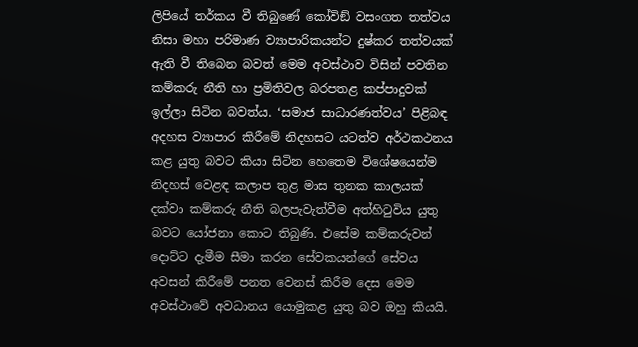ලිපියේ තර්කය වී තිබුණේ කෝවිඞ් වසංගත තත්වය නිසා මහා පරිමාණ ව්‍යාපාරිකයන්ට දුෂ්කර තත්වයක් ඇති වී තිබෙන බවත් මෙම අවස්ථාව විසින් පවතින කම්කරු නීති හා ප්‍රමිතිවල බරපතළ කප්පාදුවක් ඉල්ලා සිටින බවත්ය. ‘සමාජ සාධාරණත්වය’ පිළිබඳ අදහස ව්‍යාපාර කිරීමේ නිදහසට යටත්ව අර්ථකථනය කළ යුතු බවට කියා සිටින හෙතෙම විශේෂයෙන්ම නිදහස් වෙළඳ කලාප තුළ මාස තුනක කාලයක් දක්වා කම්කරු නීති බලපැවැත්වීම අත්හිටුවිය යුතු බවට යෝජනා කොට තිබුණි. එසේම කම්කරුවන් දොට්ට දැමීම සීමා කරන සේවකයන්ගේ සේවය අවසන් කිරීමේ පනත වෙනස් කිරීම දෙස මෙම අවස්ථාවේ අවධානය යොමුකළ යුතු බව ඔහු කියයි.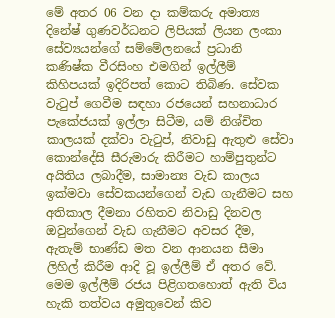මේ අතර 06 වන දා කම්කරු අමාත්‍ය දිනේෂ් ගුණවර්ධනට ලිපියක් ලියන ලංකා සේව්‍යයන්ගේ සම්මේලනයේ ප්‍රධානි කණිෂ්ක වීරසිංහ එමගින් ඉල්ලීම් කිහිපයක් ඉදිරිපත් කොට තිබිණ. සේවක වැටුප් ගෙවීම සඳහා රජයෙන් සහනාධාර පැකේජයක් ඉල්ලා සිටීම, යම් නිශ්චිත කාලයක් දක්වා වැටුප්, නිවාඩු ඇතුළු සේවා කොන්දේසි සීරුමාරු කිරීමට හාම්පුතුන්ට අයිතිය ලබාදීම, සාමාන්‍ය වැඩ කාලය ඉක්මවා සේවකයන්ගෙන් වැඩ ගැනීමට සහ අතිකාල දීමනා රහිතව නිවාඩු දිනවල ඔවුන්ගෙන් වැඩ ගැනීමට අවසර දීම, ඇතැම් භාණ්ඩ මත වන ආනයන සීමා ලිහිල් කිරීම ආදි වූ ඉල්ලීම් ඒ අතර වේ. මෙම ඉල්ලීම් රජය පිළිගතහොත් ඇති විය හැකි තත්වය අමුතුවෙන් කිව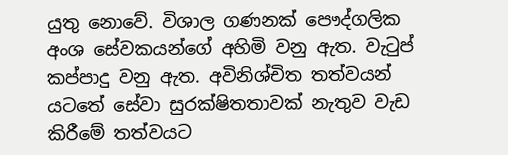යුතු නොවේ. විශාල ගණනක් පෞද්ගලික අංශ සේවකයන්ගේ අහිමි වනු ඇත. වැටුප් කප්පාදු වනු ඇත. අවිනිශ්චිත තත්වයන් යටතේ සේවා සුරක්ෂිතතාවක් නැතුව වැඩ කිරීමේ තත්වයට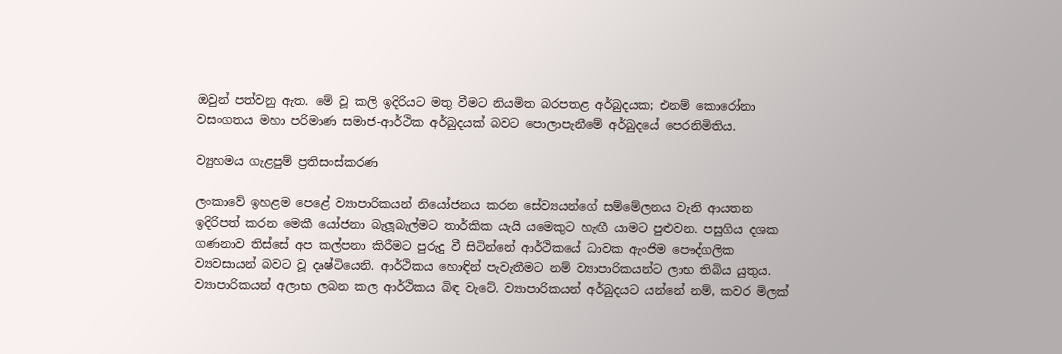ඔවුන් පත්වනු ඇත. මේ වූ කලි ඉදිරියට මතු වීමට නියමිත බරපතළ අර්බුදයක; එනම් කොරෝනා වසංගතය මහා පරිමාණ සමාජ-ආර්ථික අර්බුදයක් බවට පොලාපැනීමේ අර්බුදයේ පෙරනිමිතිය.

ව්‍යුහමය ගැළපුම් ප්‍රතිසංස්කරණ

ලංකාවේ ඉහළම පෙළේ ව්‍යාපාරිකයන් නියෝජනය කරන සේව්‍යයන්ගේ සම්මේලනය වැනි ආයතන ඉදිරිපත් කරන මෙකී යෝජනා බැලූබැල්මට තාර්කික යැයි යමෙකුට හැඟී යාමට පුළුවන. පසුගිය දශක ගණනාව තිස්සේ අප කල්පනා කිරීමට පුරුදු වී සිටින්නේ ආර්ථිකයේ ධාවක ඇංජිම පෞද්ගලික ව්‍යවසායන් බවට වූ දෘෂ්ටියෙනි. ආර්ථිකය හොඳින් පැවැතීමට නම් ව්‍යාපාරිකයන්ට ලාභ තිබිය යුතුය. ව්‍යාපාරිකයන් අලාභ ලබන කල ආර්ථිකය බිඳ වැටේ. ව්‍යාපාරිකයන් අර්බුදයට යන්නේ නම්, කවර මිලක්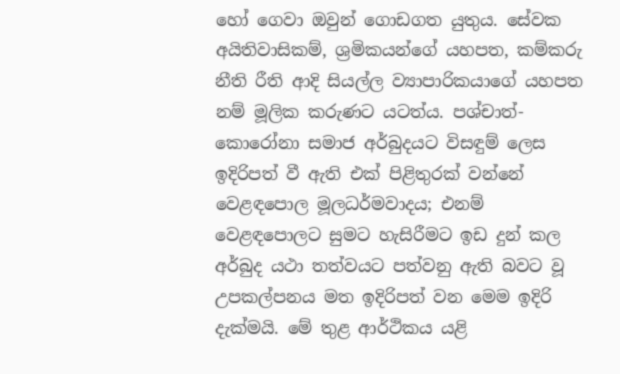හෝ ගෙවා ඔවුන් ගොඩගත යුතුය. සේවක අයිතිවාසිකම්, ශ්‍රමිකයන්ගේ යහපත, කම්කරු නීති රීති ආදි සියල්ල ව්‍යාපාරිකයාගේ යහපත නම් මූලික කරුණට යටත්ය. පශ්චාත්-කොරෝනා සමාජ අර්බුදයට විසඳුම් ලෙස ඉදිරිපත් වී ඇති එක් පිළිතුරක් වන්නේ වෙළඳපොල මූලධර්මවාදය; එනම් වෙළඳපොලට සුමට හැසිරීමට ඉඩ දුන් කල අර්බුද යථා තත්වයට පත්වනු ඇති බවට වූ උපකල්පනය මත ඉදිරිපත් වන මෙම ඉදිරි දැක්මයි. මේ තුළ ආර්ථිකය යළි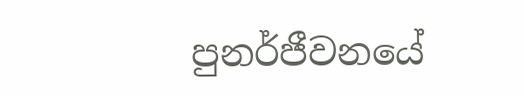පුනර්ජීවනයේ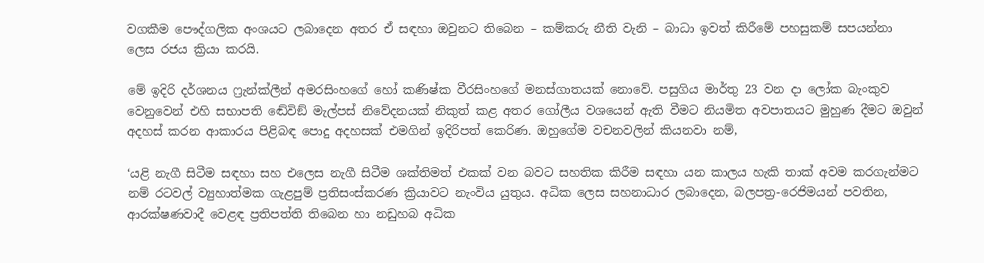වගකීම පෞද්ගලික අංශයට ලබාදෙන අතර ඒ සඳහා ඔවුනට තිබෙන – කම්කරු නීති වැනි – බාධා ඉවත් කිරීමේ පහසුකම් සපයන්නා ලෙස රජය ක්‍රියා කරයි.

මේ ඉදිරි දර්ශනය ෆ්‍රැන්ක්ලීන් අමරසිංහගේ හෝ කණිෂ්ක වීරසිංහගේ මනස්ගාතයක් නොවේ. පසුගිය මාර්තු 23 වන දා ලෝක බැංකුව වෙනුවෙන් එහි සභාපති ඬේවිඞ් මැල්පස් නිවේදනයක් නිකුත් කළ අතර ගෝලීය වශයෙන් ඇති වීමට නියමිත අවපාතයට මුහුණ දීමට ඔවුන් අදහස් කරන ආකාරය පිළිබඳ පොදු අදහසක් එමගින් ඉදිරිපත් කෙරිණ. ඔහුගේම වචනවලින් කියනවා නම්,

‘යළි නැගී සිටීම සඳහා සහ එලෙස නැගී සිටීම ශක්තිමත් එකක් වන බවට සහතික කිරීම සඳහා යන කාලය හැකි තාක් අවම කරගැන්මට නම් රටවල් ව්‍යුහාත්මක ගැළපුම් ප්‍රතිසංස්කරණ ක්‍රියාවට නැංවිය යුතුය. අධික ලෙස සහනාධාර ලබාදෙන, බලපත්‍ර-රෙජිමයන් පවතින, ආරක්ෂණවාදී වෙළඳ ප්‍රතිපත්ති තිබෙන හා නඩුහබ අධික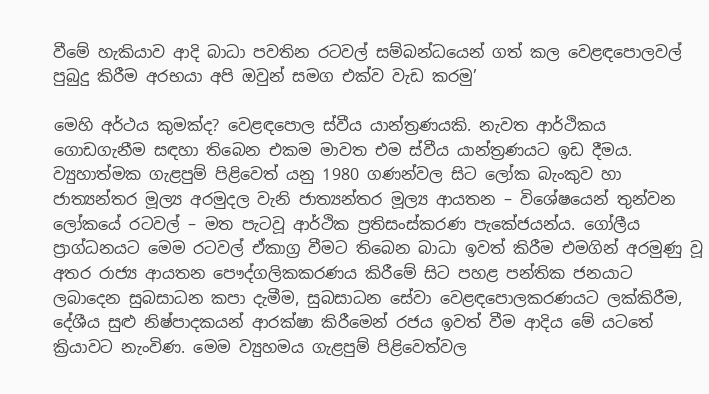වීමේ හැකියාව ආදි බාධා පවතින රටවල් සම්බන්ධයෙන් ගත් කල වෙළඳපොලවල් පුබුදු කිරීම අරභයා අපි ඔවුන් සමග එක්ව වැඩ කරමු’

මෙහි අර්ථය කුමක්ද? වෙළඳපොල ස්වීය යාන්ත්‍රණයකි. නැවත ආර්ථිකය ගොඩගැනීම සඳහා තිබෙන එකම මාවත එම ස්වීය යාන්ත්‍රණයට ඉඩ දීමය. ව්‍යුහාත්මක ගැළපුම් පිළිවෙත් යනු 1980 ගණන්වල සිට ලෝක බැංකුව හා ජාත්‍යන්තර මූල්‍ය අරමුදල වැනි ජාත්‍යන්තර මූල්‍ය ආයතන – විශේෂයෙන් තුන්වන ලෝකයේ රටවල් – මත පැටවූ ආර්ථික ප්‍රතිසංස්කරණ පැකේජයන්ය. ගෝලීය ප්‍රාග්ධනයට මෙම රටවල් ඒකාග්‍ර වීමට තිබෙන බාධා ඉවත් කිරීම එමගින් අරමුණු වූ අතර රාජ්‍ය ආයතන පෞද්ගලිකකරණය කිරීමේ සිට පහළ පන්තික ජනයාට ලබාදෙන සුබසාධන කපා දැමීම, සුබසාධන සේවා වෙළඳපොලකරණයට ලක්කිරීම, දේශීය සුළු නිෂ්පාදකයන් ආරක්ෂා කිරීමෙන් රජය ඉවත් වීම ආදිය මේ යටතේ ක්‍රියාවට නැංවිණ. මෙම ව්‍යුහමය ගැළපුම් පිළිවෙත්වල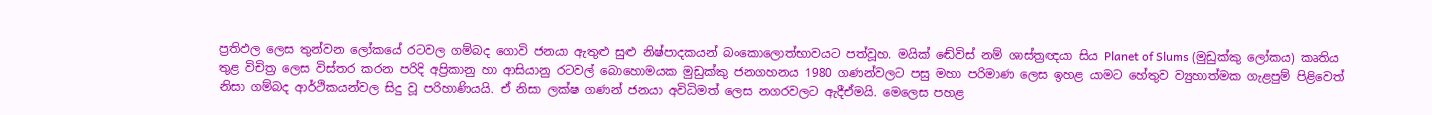ප්‍රතිඵල ලෙස තුන්වන ලෝකයේ රටවල ගම්බද ගොවි ජනයා ඇතුළු සුළු නිෂ්පාදකයන් බංකොලොත්භාවයට පත්වූහ. මයික් ඬේවිස් නම් ශාස්ත්‍රඥයා සිය Planet of Slums (මුඩුක්කු ලෝකය) කෘතිය තුළ විචිත්‍ර ලෙස විස්තර කරන පරිදි අප්‍රිකානු හා ආසියානු රටවල් බොහොමයක මුඩුක්කු ජනගහනය 1980 ගණන්වලට පසු මහා පරිමාණ ලෙස ඉහළ යාමට හේතුව ව්‍යුහාත්මක ගැළපුම් පිළිවෙත් නිසා ගම්බද ආර්ථිකයන්වල සිදු වූ පරිහාණියයි. ඒ නිසා ලක්ෂ ගණන් ජනයා අවිධිමත් ලෙස නගරවලට ඇදීඒමයි. මෙලෙස පහළ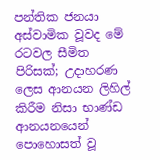පන්තික ජනයා අස්වාමික වූවද මේ රටවල සීමිත පිරිසක්; උදාහරණ ලෙස ආනයන ලිහිල් කිරීම නිසා භාණ්ඩ ආනයනයෙන් පොහොසත් වූ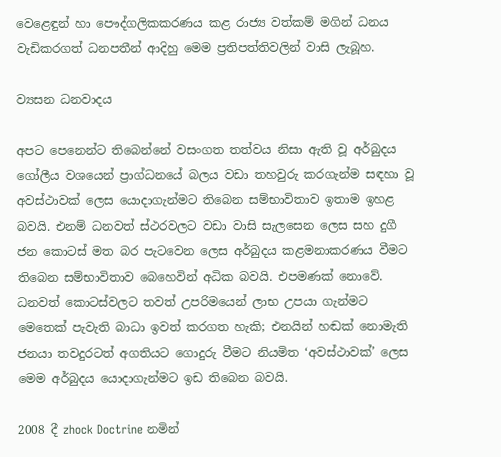වෙළෙඳුන් හා පෞද්ගලිකකරණය කළ රාජ්‍ය වත්කම් මගින් ධනය වැඩිකරගත් ධනපතීන් ආදිහු මෙම ප්‍රතිපත්තිවලින් වාසි ලැබූහ.

ව්‍යසන ධනවාදය

අපට පෙනෙන්ට තිබෙන්නේ වසංගත තත්වය නිසා ඇති වූ අර්බුදය ගෝලීය වශයෙන් ප්‍රාග්ධනයේ බලය වඩා තහවුරු කරගැන්ම සඳහා වූ අවස්ථාවක් ලෙස යොදාගැන්මට තිබෙන සම්භාවිතාව ඉතාම ඉහළ බවයි. එනම් ධනවත් ස්ථරවලට වඩා වාසි සැලසෙන ලෙස සහ දුගී ජන කොටස් මත බර පැටවෙන ලෙස අර්බුදය කළමනාකරණය වීමට තිබෙන සම්භාවිතාව බෙහෙවින් අධික බවයි. එපමණක් නොවේ. ධනවත් කොටස්වලට තවත් උපරිමයෙන් ලාභ උපයා ගැන්මට මෙතෙක් පැවැති බාධා ඉවත් කරගත හැකි; එනයින් හඬක් නොමැති ජනයා තවදුරටත් අගතියට ගොදුරු වීමට නියමිත ‘අවස්ථාවක්’ ලෙස  මෙම අර්බුදය යොදාගැන්මට ඉඩ තිබෙන බවයි.

2008 දී zhock Doctrine නමින්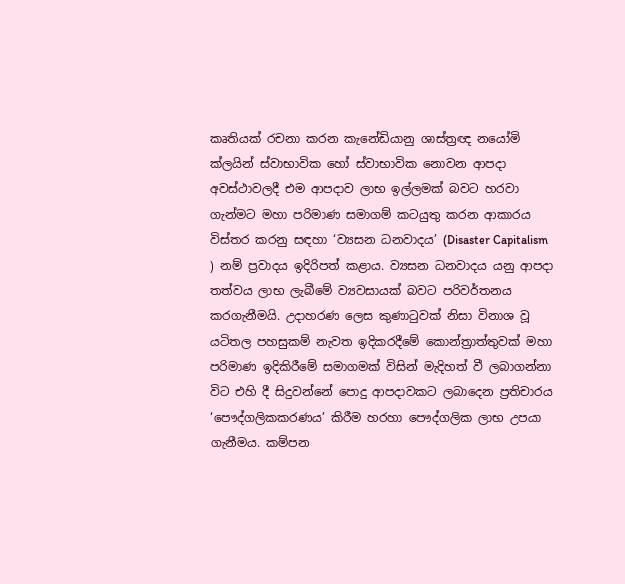කෘතියක් රචනා කරන කැනේඩියානු ශාස්ත්‍රඥ නයෝමි ක්ලයින් ස්වාභාවික හෝ ස්වාභාවික නොවන ආපදා අවස්ථාවලදී එම ආපදාව ලාභ ඉල්ලමක් බවට හරවා ගැන්මට මහා පරිමාණ සමාගම් කටයුතු කරන ආකාරය විස්තර කරනු සඳහා ‘ව්‍යසන ධනවාදය’ (Disaster Capitalism ) නම් ප්‍රවාදය ඉදිරිපත් කළාය. ව්‍යසන ධනවාදය යනු ආපදා තත්වය ලාභ ලැබීමේ ව්‍යවසායක් බවට පරිවර්තනය කරගැනීමයි. උදාහරණ ලෙස කුණාටුවක් නිසා විනාශ වූ යටිතල පහසුකම් නැවත ඉදිකරදීමේ කොන්ත්‍රාත්තුවක් මහා පරිමාණ ඉදිකිරීමේ සමාගමක් විසින් මැදිහත් වී ලබාගන්නා විට එහි දී සිදුවන්නේ පොදු ආපදාවකට ලබාදෙන ප්‍රතිචාරය ‘පෞද්ගලිකකරණය’ කිරීම හරහා පෞද්ගලික ලාභ උපයා ගැනීමය. කම්පන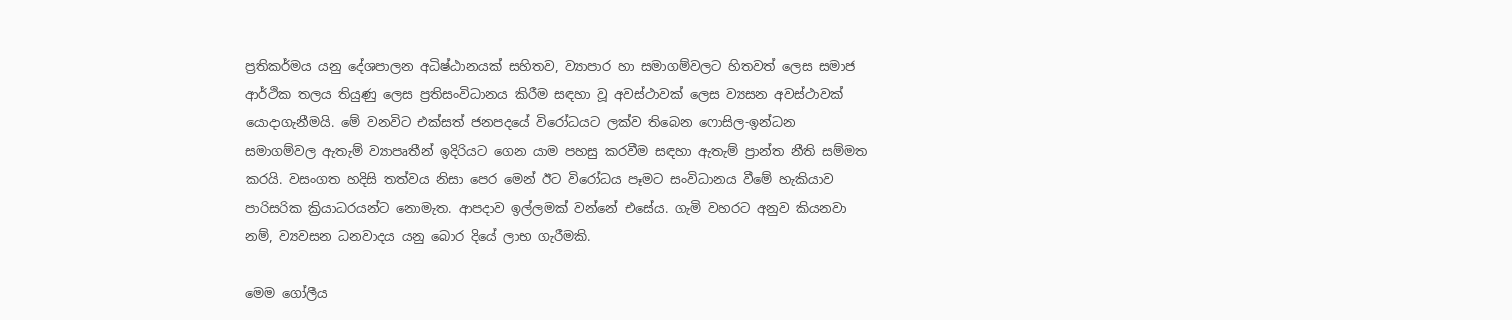ප්‍රතිකර්මය යනු දේශපාලන අධිෂ්ඨානයක් සහිතව, ව්‍යාපාර හා සමාගම්වලට හිතවත් ලෙස සමාජ ආර්ථික තලය තියුණු ලෙස ප්‍රතිසංවිධානය කිරීම සඳහා වූ අවස්ථාවක් ලෙස ව්‍යසන අවස්ථාවක් යොදාගැනීමයි. මේ වනවිට එක්සත් ජනපදයේ විරෝධයට ලක්ව තිබෙන ෆොසිල-ඉන්ධන සමාගම්වල ඇතැම් ව්‍යාපෘතීන් ඉදිරියට ගෙන යාම පහසු කරවීම සඳහා ඇතැම් ප්‍රාන්ත නීති සම්මත කරයි. වසංගත හදිසි තත්වය නිසා පෙර මෙන් ඊට විරෝධය පෑමට සංවිධානය වීමේ හැකියාව පාරිසරික ක්‍රියාධරයන්ට නොමැත. ආපදාව ඉල්ලමක් වන්නේ එසේය. ගැමි වහරට අනුව කියනවා නම්, ව්‍යවසන ධනවාදය යනු බොර දියේ ලාභ ගැරීමකි.

මෙම ගෝලීය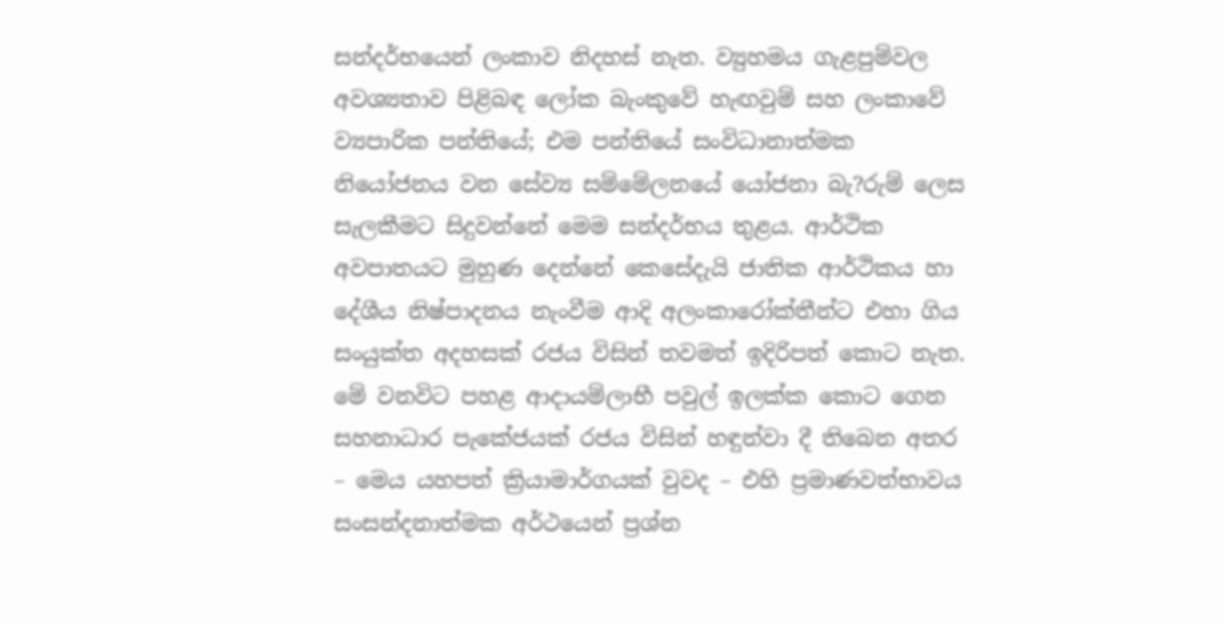සන්දර්භයෙන් ලංකාව නිදහස් නැත. ව්‍යුහමය ගැළපුම්වල අවශ්‍යතාව පිළිබඳ ලෝක බැංකුවේ හැඟවුම් සහ ලංකාවේ ව්‍යපාරික පන්තියේ; එම පන්තියේ සංවිධානාත්මක නියෝජනය වන සේව්‍ය සම්මේලනයේ යෝජනා බැ?රුම් ලෙස සැලකීමට සිදුවන්නේ මෙම සන්දර්භය තුළය. ආර්ථික අවපාතයට මුහුණ දෙන්නේ කෙසේදැයි ජාතික ආර්ථිකය හා දේශීය නිෂ්පාදනය නැංවීම ආදි අලංකාරෝක්තීන්ට එහා ගිය සංයුක්ත අදහසක් රජය විසින් තවමත් ඉදිරිපත් කොට නැත. මේ වනවිට පහළ ආදායම්ලාභී පවුල් ඉලක්ක කොට ගෙන සහනාධාර පැකේජයක් රජය විසින් හඳුන්වා දී තිබෙන අතර – මෙය යහපත් ක්‍රියාමාර්ගයක් වුවද – එහි ප්‍රමාණවත්භාවය සංසන්දනාත්මක අර්ථයෙන් ප්‍රශ්න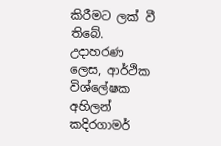කිරීමට ලක් වී තිබේ. උදාහරණ ලෙස, ආර්ථික විශ්ලේෂක අහිලන් කදිරගාමර්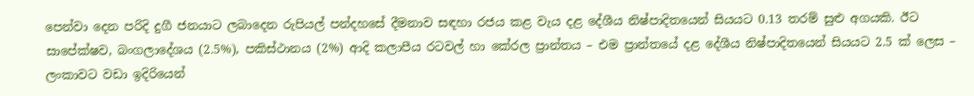පෙන්වා දෙන පරිදි දුගී ජනයාට ලබාදෙන රුපියල් පන්දහසේ දීමනාව සඳහා රජය කළ වැය දළ දේශීය නිෂ්පාදිතයෙන් සියයට 0.13 තරම් සුළු අගයකි. ඊට සාපේක්ෂව, බංගලාදේශය (2.5%), පකිස්ථානය (2%) ආදි කලාපීය රටවල් හා කේරල ප්‍රාන්තය – එම ප්‍රාන්තයේ දළ දේශීය නිෂ්පාදිතයෙන් සියයට 2.5 ක් ලෙස – ලංකාවට වඩා ඉදිරියෙන්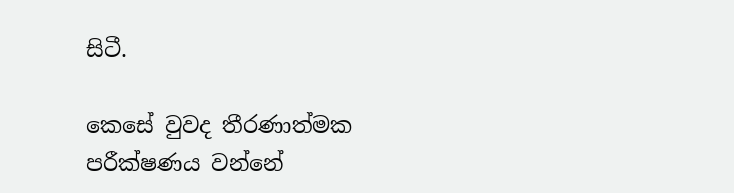සිටී.

කෙසේ වුවද තීරණාත්මක පරීක්ෂණය වන්නේ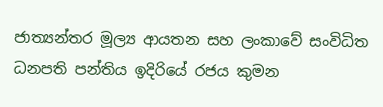ජාත්‍යන්තර මූල්‍ය ආයතන සහ ලංකාවේ සංවිධිත ධනපති පන්තිය ඉදිරියේ රජය කුමන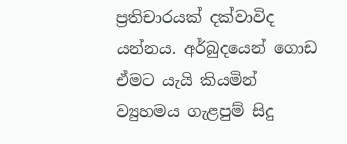ප්‍රතිචාරයක් දක්වාවිද යන්නය. අර්බුදයෙන් ගොඩ ඒමට යැයි කියමින් ව්‍යුහමය ගැළපුම් සිදු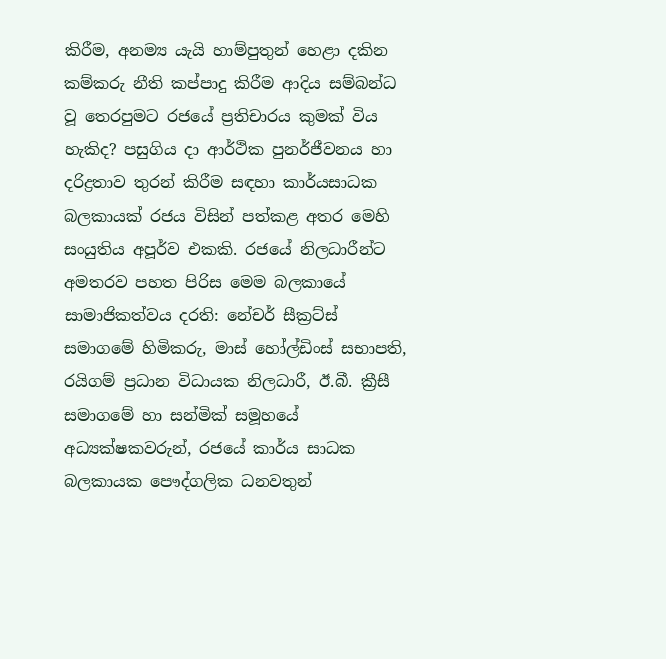කිරීම, අනම්‍ය යැයි හාම්පුතුන් හෙළා දකින කම්කරු නීති කප්පාදු කිරීම ආදිය සම්බන්ධ වූ තෙරපුමට රජයේ ප්‍රතිචාරය කුමක් විය හැකිද? පසුගිය දා ආර්ථික පුනර්ජීවනය හා දරිද්‍රතාව තුරන් කිරීම සඳහා කාර්යසාධක බලකායක් රජය විසින් පත්කළ අතර මෙහි සංයුතිය අපූර්ව එකකි. රජයේ නිලධාරීන්ට අමතරව පහත පිරිස මෙම බලකායේ සාමාජිකත්වය දරති: නේචර් සීක්‍රට්ස් සමාගමේ හිමිකරු, මාස් හෝල්ඩිංස් සභාපති, රයිගම් ප්‍රධාන විධායක නිලධාරී, ඊ.බී. ක්‍රීසී සමාගමේ හා සන්මික් සමූහයේ අධ්‍යක්ෂකවරුන්, රජයේ කාර්ය සාධක බලකායක පෞද්ගලික ධනවතුන්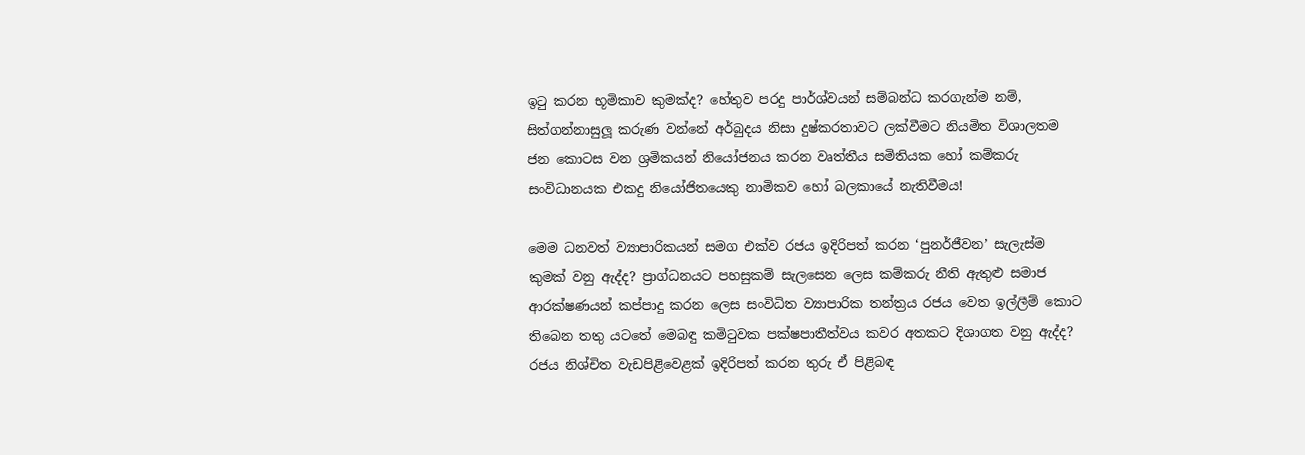ඉටු කරන භූමිකාව කුමක්ද? හේතුව පරදු පාර්ශ්වයන් සම්බන්ධ කරගැන්ම නම්, සිත්ගන්නාසුලූ කරුණ වන්නේ අර්බුදය නිසා දුෂ්කරතාවට ලක්වීමට නියමිත විශාලතම ජන කොටස වන ශ්‍රමිකයන් නියෝජනය කරන වෘත්තීය සමිතියක හෝ කම්කරු සංවිධානයක එකදු නියෝජිතයෙකු නාමිකව හෝ බලකායේ නැතිවීමය!

මෙම ධනවත් ව්‍යාපාරිකයන් සමග එක්ව රජය ඉදිරිපත් කරන ‘පුනර්ජීවන’ සැලැස්ම කුමක් වනු ඇද්ද? ප්‍රාග්ධනයට පහසුකම් සැලසෙන ලෙස කම්කරු නීති ඇතුළු සමාජ ආරක්ෂණයන් කප්පාදු කරන ලෙස සංවිධිත ව්‍යාපාරික තන්ත්‍රය රජය වෙත ඉල්ලීම් කොට තිබෙන තතු යටතේ මෙබඳු කමිටුවක පක්ෂපාතීත්වය කවර අතකට දිශාගත වනු ඇද්ද? රජය නිශ්චිත වැඩපිළිවෙළක් ඉදිරිපත් කරන තුරු ඒ පිළිබඳ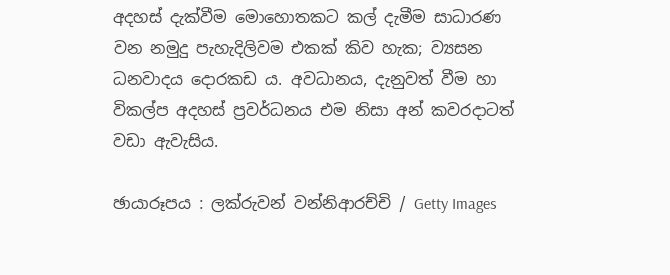අදහස් දැක්වීම මොහොතකට කල් දැමීම සාධාරණ වන නමුදු පැහැදිලිවම එකක් කිව හැක; ව්‍යසන ධනවාදය දොරකඩ ය. අවධානය, දැනුවත් වීම හා විකල්ප අදහස් ප්‍රවර්ධනය එම නිසා අන් කවරදාටත් වඩා ඇවැසිය.

ඡායාරූපය : ලක්රුවන් වන්නිආරච්චි / Getty Images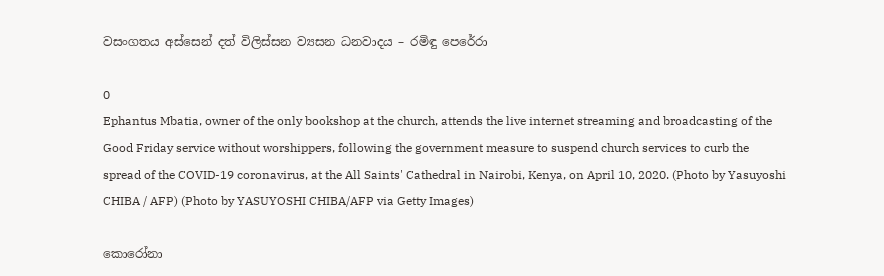වසංගතය අස්සෙන් දත් විලිස්සන ව්‍යසන ධනවාදය – රමිඳු පෙරේරා

0
Ephantus Mbatia, owner of the only bookshop at the church, attends the live internet streaming and broadcasting of the Good Friday service without worshippers, following the government measure to suspend church services to curb the spread of the COVID-19 coronavirus, at the All Saints' Cathedral in Nairobi, Kenya, on April 10, 2020. (Photo by Yasuyoshi CHIBA / AFP) (Photo by YASUYOSHI CHIBA/AFP via Getty Images)

කොරෝනා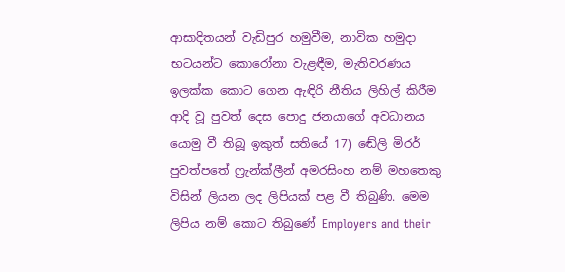ආසාදිතයන් වැඩිපුර හමුවීම, නාවික හමුදා භටයන්ට කොරෝනා වැළඳීම, මැතිවරණය ඉලක්ක කොට ගෙන ඇඳිරි නීතිය ලිහිල් කිරීම ආදි වූ පුවත් දෙස පොදු ජනයාගේ අවධානය යොමු වී තිබූ ඉකුත් සතියේ 17) ඬේලි මිරර් පුවත්පතේ ෆ්‍රැන්ක්ලීන් අමරසිංහ නම් මහතෙකු විසින් ලියන ලද ලිපියක් පළ වී තිබුණි. මෙම  ලිපිය නම් කොට තිබුණේ Employers and their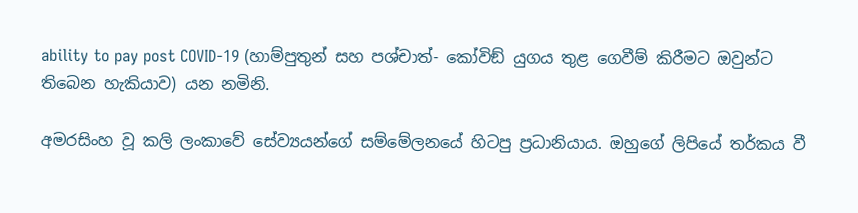ability to pay post COVID-19 (හාම්පුතුන් සහ පශ්චාත්- කෝවිඞ් යුගය තුළ ගෙවීම් කිරීමට ඔවුන්ට තිබෙන හැකියාව) යන නමිනි.

අමරසිංහ වූ කලි ලංකාවේ සේව්‍යයන්ගේ සම්මේලනයේ හිටපු ප්‍රධානියාය. ඔහුගේ ලිපියේ තර්කය වී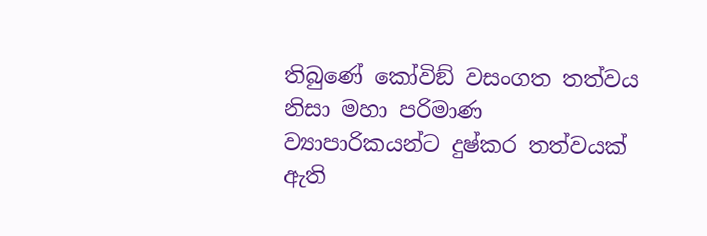තිබුණේ කෝවිඞ් වසංගත තත්වය නිසා මහා පරිමාණ ව්‍යාපාරිකයන්ට දුෂ්කර තත්වයක් ඇති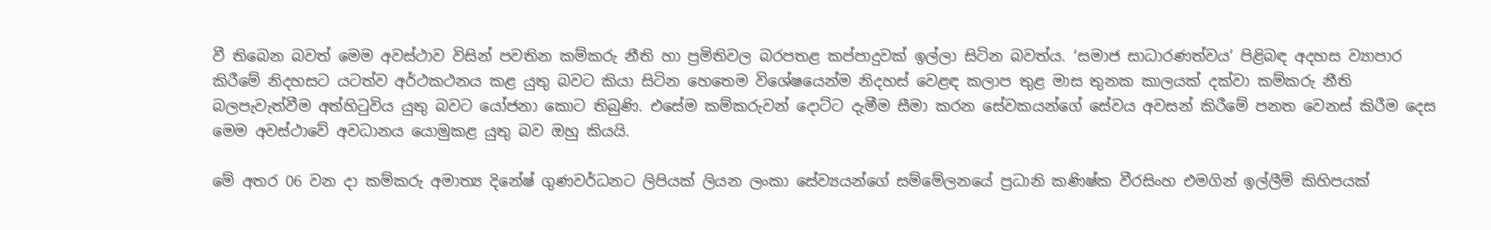වී තිබෙන බවත් මෙම අවස්ථාව විසින් පවතින කම්කරු නීති හා ප්‍රමිතිවල බරපතළ කප්පාදුවක් ඉල්ලා සිටින බවත්ය. ‘සමාජ සාධාරණත්වය’ පිළිබඳ අදහස ව්‍යාපාර කිරීමේ නිදහසට යටත්ව අර්ථකථනය කළ යුතු බවට කියා සිටින හෙතෙම විශේෂයෙන්ම නිදහස් වෙළඳ කලාප තුළ මාස තුනක කාලයක් දක්වා කම්කරු නීති බලපැවැත්වීම අත්හිටුවිය යුතු බවට යෝජනා කොට තිබුණි. එසේම කම්කරුවන් දොට්ට දැමීම සීමා කරන සේවකයන්ගේ සේවය අවසන් කිරීමේ පනත වෙනස් කිරීම දෙස මෙම අවස්ථාවේ අවධානය යොමුකළ යුතු බව ඔහු කියයි.

මේ අතර 06 වන දා කම්කරු අමාත්‍ය දිනේෂ් ගුණවර්ධනට ලිපියක් ලියන ලංකා සේව්‍යයන්ගේ සම්මේලනයේ ප්‍රධානි කණිෂ්ක වීරසිංහ එමගින් ඉල්ලීම් කිහිපයක්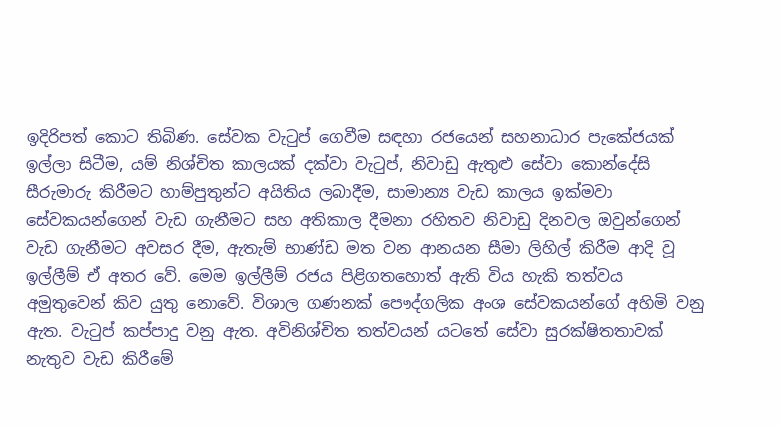ඉදිරිපත් කොට තිබිණ. සේවක වැටුප් ගෙවීම සඳහා රජයෙන් සහනාධාර පැකේජයක් ඉල්ලා සිටීම, යම් නිශ්චිත කාලයක් දක්වා වැටුප්, නිවාඩු ඇතුළු සේවා කොන්දේසි සීරුමාරු කිරීමට හාම්පුතුන්ට අයිතිය ලබාදීම, සාමාන්‍ය වැඩ කාලය ඉක්මවා සේවකයන්ගෙන් වැඩ ගැනීමට සහ අතිකාල දීමනා රහිතව නිවාඩු දිනවල ඔවුන්ගෙන් වැඩ ගැනීමට අවසර දීම, ඇතැම් භාණ්ඩ මත වන ආනයන සීමා ලිහිල් කිරීම ආදි වූ ඉල්ලීම් ඒ අතර වේ. මෙම ඉල්ලීම් රජය පිළිගතහොත් ඇති විය හැකි තත්වය අමුතුවෙන් කිව යුතු නොවේ. විශාල ගණනක් පෞද්ගලික අංශ සේවකයන්ගේ අහිමි වනු ඇත. වැටුප් කප්පාදු වනු ඇත. අවිනිශ්චිත තත්වයන් යටතේ සේවා සුරක්ෂිතතාවක් නැතුව වැඩ කිරීමේ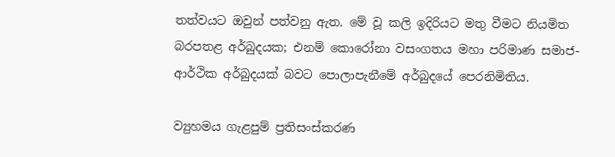තත්වයට ඔවුන් පත්වනු ඇත. මේ වූ කලි ඉදිරියට මතු වීමට නියමිත බරපතළ අර්බුදයක; එනම් කොරෝනා වසංගතය මහා පරිමාණ සමාජ-ආර්ථික අර්බුදයක් බවට පොලාපැනීමේ අර්බුදයේ පෙරනිමිතිය.

ව්‍යුහමය ගැළපුම් ප්‍රතිසංස්කරණ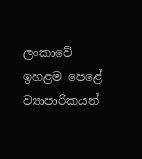ලංකාවේ ඉහළම පෙළේ ව්‍යාපාරිකයන්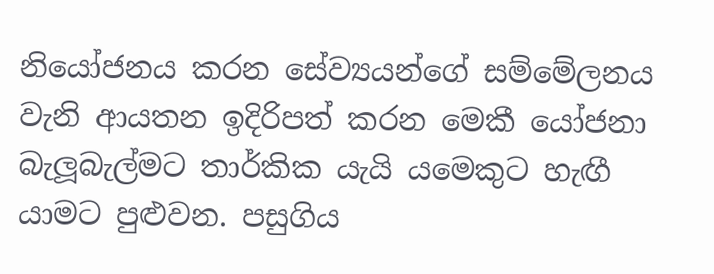නියෝජනය කරන සේව්‍යයන්ගේ සම්මේලනය වැනි ආයතන ඉදිරිපත් කරන මෙකී යෝජනා බැලූබැල්මට තාර්කික යැයි යමෙකුට හැඟී යාමට පුළුවන. පසුගිය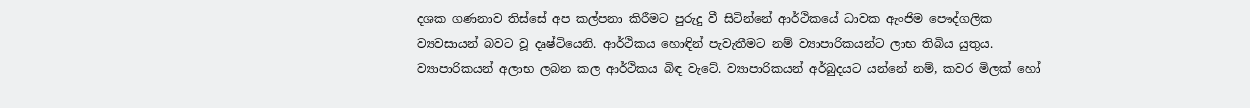දශක ගණනාව තිස්සේ අප කල්පනා කිරීමට පුරුදු වී සිටින්නේ ආර්ථිකයේ ධාවක ඇංජිම පෞද්ගලික ව්‍යවසායන් බවට වූ දෘෂ්ටියෙනි. ආර්ථිකය හොඳින් පැවැතීමට නම් ව්‍යාපාරිකයන්ට ලාභ තිබිය යුතුය. ව්‍යාපාරිකයන් අලාභ ලබන කල ආර්ථිකය බිඳ වැටේ. ව්‍යාපාරිකයන් අර්බුදයට යන්නේ නම්, කවර මිලක් හෝ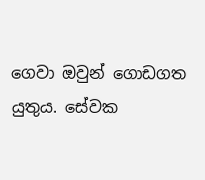ගෙවා ඔවුන් ගොඩගත යුතුය. සේවක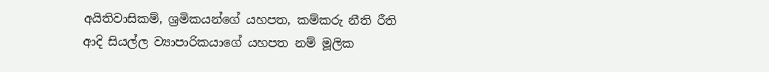අයිතිවාසිකම්, ශ්‍රමිකයන්ගේ යහපත, කම්කරු නීති රීති ආදි සියල්ල ව්‍යාපාරිකයාගේ යහපත නම් මූලික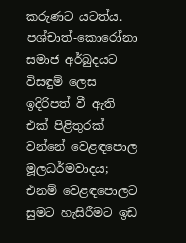කරුණට යටත්ය. පශ්චාත්-කොරෝනා සමාජ අර්බුදයට විසඳුම් ලෙස ඉදිරිපත් වී ඇති එක් පිළිතුරක් වන්නේ වෙළඳපොල මූලධර්මවාදය; එනම් වෙළඳපොලට සුමට හැසිරීමට ඉඩ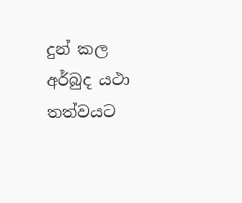දුන් කල අර්බුද යථා තත්වයට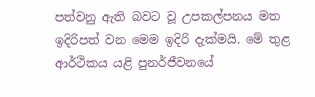පත්වනු ඇති බවට වූ උපකල්පනය මත ඉදිරිපත් වන මෙම ඉදිරි දැක්මයි. මේ තුළ ආර්ථිකය යළි පුනර්ජීවනයේ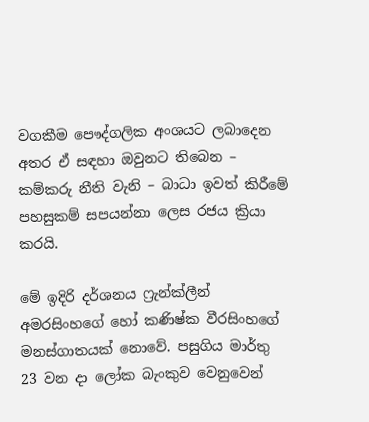වගකීම පෞද්ගලික අංශයට ලබාදෙන අතර ඒ සඳහා ඔවුනට තිබෙන – කම්කරු නීති වැනි – බාධා ඉවත් කිරීමේ පහසුකම් සපයන්නා ලෙස රජය ක්‍රියා කරයි.

මේ ඉදිරි දර්ශනය ෆ්‍රැන්ක්ලීන් අමරසිංහගේ හෝ කණිෂ්ක වීරසිංහගේ මනස්ගාතයක් නොවේ. පසුගිය මාර්තු 23 වන දා ලෝක බැංකුව වෙනුවෙන්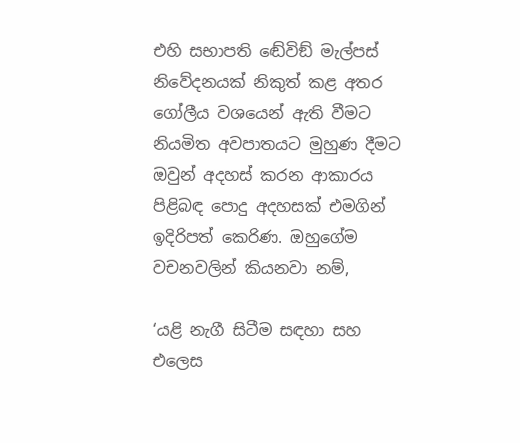එහි සභාපති ඬේවිඞ් මැල්පස් නිවේදනයක් නිකුත් කළ අතර ගෝලීය වශයෙන් ඇති වීමට නියමිත අවපාතයට මුහුණ දීමට ඔවුන් අදහස් කරන ආකාරය පිළිබඳ පොදු අදහසක් එමගින් ඉදිරිපත් කෙරිණ. ඔහුගේම වචනවලින් කියනවා නම්,

‘යළි නැගී සිටීම සඳහා සහ එලෙස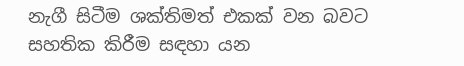නැගී සිටීම ශක්තිමත් එකක් වන බවට සහතික කිරීම සඳහා යන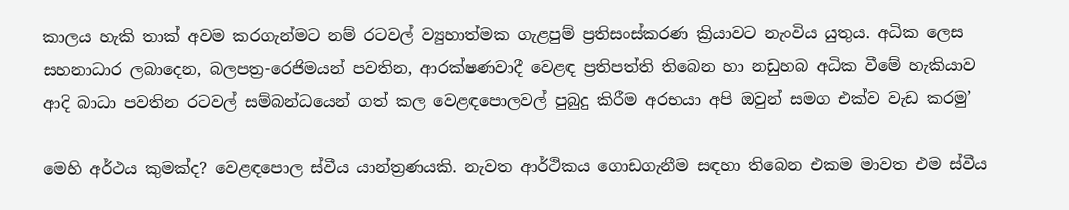කාලය හැකි තාක් අවම කරගැන්මට නම් රටවල් ව්‍යුහාත්මක ගැළපුම් ප්‍රතිසංස්කරණ ක්‍රියාවට නැංවිය යුතුය. අධික ලෙස සහනාධාර ලබාදෙන, බලපත්‍ර-රෙජිමයන් පවතින, ආරක්ෂණවාදී වෙළඳ ප්‍රතිපත්ති තිබෙන හා නඩුහබ අධික වීමේ හැකියාව ආදි බාධා පවතින රටවල් සම්බන්ධයෙන් ගත් කල වෙළඳපොලවල් පුබුදු කිරීම අරභයා අපි ඔවුන් සමග එක්ව වැඩ කරමු’

මෙහි අර්ථය කුමක්ද? වෙළඳපොල ස්වීය යාන්ත්‍රණයකි. නැවත ආර්ථිකය ගොඩගැනීම සඳහා තිබෙන එකම මාවත එම ස්වීය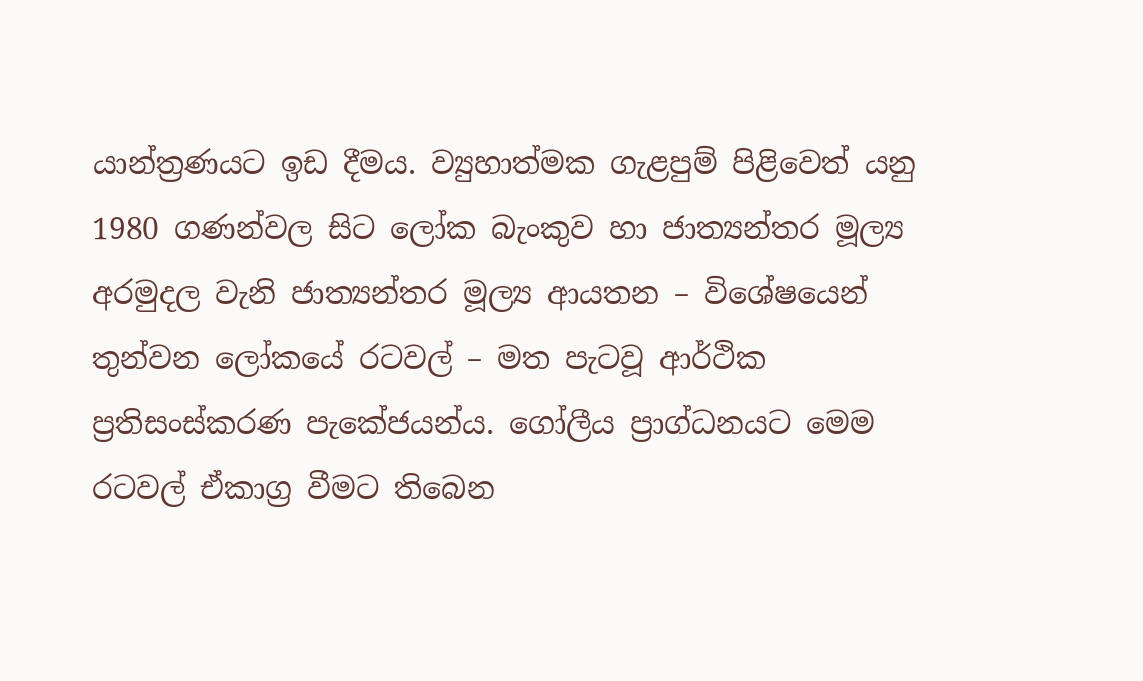යාන්ත්‍රණයට ඉඩ දීමය. ව්‍යුහාත්මක ගැළපුම් පිළිවෙත් යනු 1980 ගණන්වල සිට ලෝක බැංකුව හා ජාත්‍යන්තර මූල්‍ය අරමුදල වැනි ජාත්‍යන්තර මූල්‍ය ආයතන – විශේෂයෙන් තුන්වන ලෝකයේ රටවල් – මත පැටවූ ආර්ථික ප්‍රතිසංස්කරණ පැකේජයන්ය. ගෝලීය ප්‍රාග්ධනයට මෙම රටවල් ඒකාග්‍ර වීමට තිබෙන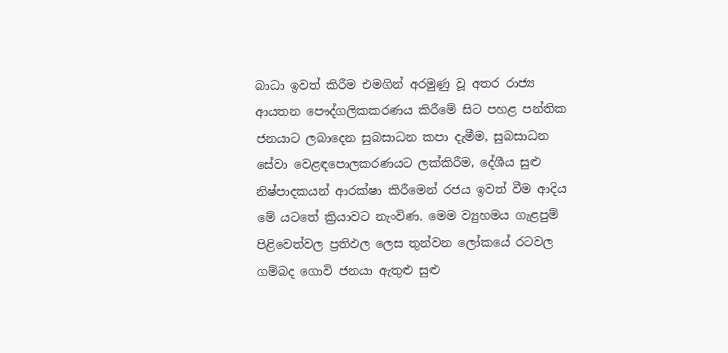බාධා ඉවත් කිරීම එමගින් අරමුණු වූ අතර රාජ්‍ය ආයතන පෞද්ගලිකකරණය කිරීමේ සිට පහළ පන්තික ජනයාට ලබාදෙන සුබසාධන කපා දැමීම, සුබසාධන සේවා වෙළඳපොලකරණයට ලක්කිරීම, දේශීය සුළු නිෂ්පාදකයන් ආරක්ෂා කිරීමෙන් රජය ඉවත් වීම ආදිය මේ යටතේ ක්‍රියාවට නැංවිණ. මෙම ව්‍යුහමය ගැළපුම් පිළිවෙත්වල ප්‍රතිඵල ලෙස තුන්වන ලෝකයේ රටවල ගම්බද ගොවි ජනයා ඇතුළු සුළු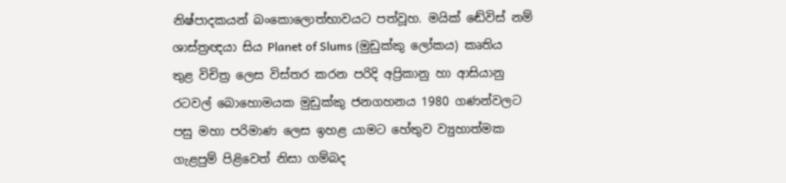නිෂ්පාදකයන් බංකොලොත්භාවයට පත්වූහ. මයික් ඬේවිස් නම් ශාස්ත්‍රඥයා සිය Planet of Slums (මුඩුක්කු ලෝකය) කෘතිය තුළ විචිත්‍ර ලෙස විස්තර කරන පරිදි අප්‍රිකානු හා ආසියානු රටවල් බොහොමයක මුඩුක්කු ජනගහනය 1980 ගණන්වලට පසු මහා පරිමාණ ලෙස ඉහළ යාමට හේතුව ව්‍යුහාත්මක ගැළපුම් පිළිවෙත් නිසා ගම්බද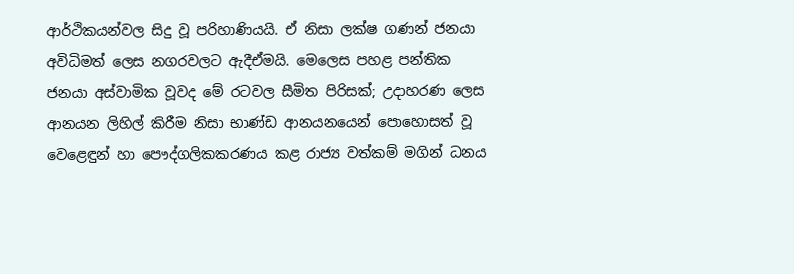ආර්ථිකයන්වල සිදු වූ පරිහාණියයි. ඒ නිසා ලක්ෂ ගණන් ජනයා අවිධිමත් ලෙස නගරවලට ඇදීඒමයි. මෙලෙස පහළ පන්තික ජනයා අස්වාමික වූවද මේ රටවල සීමිත පිරිසක්; උදාහරණ ලෙස ආනයන ලිහිල් කිරීම නිසා භාණ්ඩ ආනයනයෙන් පොහොසත් වූ වෙළෙඳුන් හා පෞද්ගලිකකරණය කළ රාජ්‍ය වත්කම් මගින් ධනය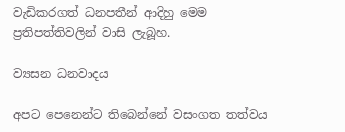වැඩිකරගත් ධනපතීන් ආදිහු මෙම ප්‍රතිපත්තිවලින් වාසි ලැබූහ.

ව්‍යසන ධනවාදය

අපට පෙනෙන්ට තිබෙන්නේ වසංගත තත්වය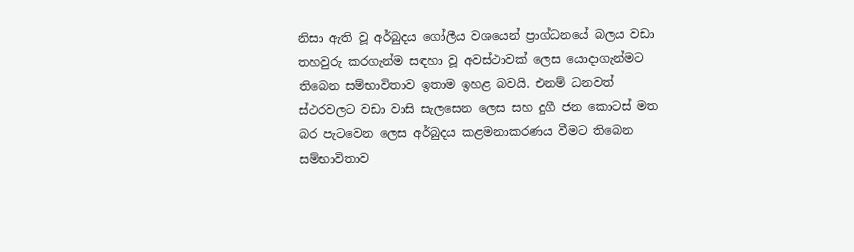නිසා ඇති වූ අර්බුදය ගෝලීය වශයෙන් ප්‍රාග්ධනයේ බලය වඩා තහවුරු කරගැන්ම සඳහා වූ අවස්ථාවක් ලෙස යොදාගැන්මට තිබෙන සම්භාවිතාව ඉතාම ඉහළ බවයි. එනම් ධනවත් ස්ථරවලට වඩා වාසි සැලසෙන ලෙස සහ දුගී ජන කොටස් මත බර පැටවෙන ලෙස අර්බුදය කළමනාකරණය වීමට තිබෙන සම්භාවිතාව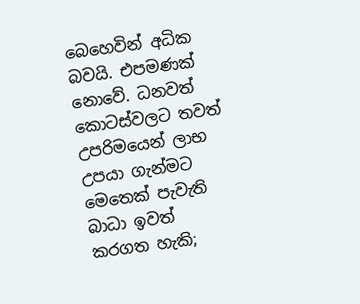බෙහෙවින් අධික බවයි. එපමණක් නොවේ. ධනවත් කොටස්වලට තවත් උපරිමයෙන් ලාභ උපයා ගැන්මට මෙතෙක් පැවැති බාධා ඉවත් කරගත හැකි;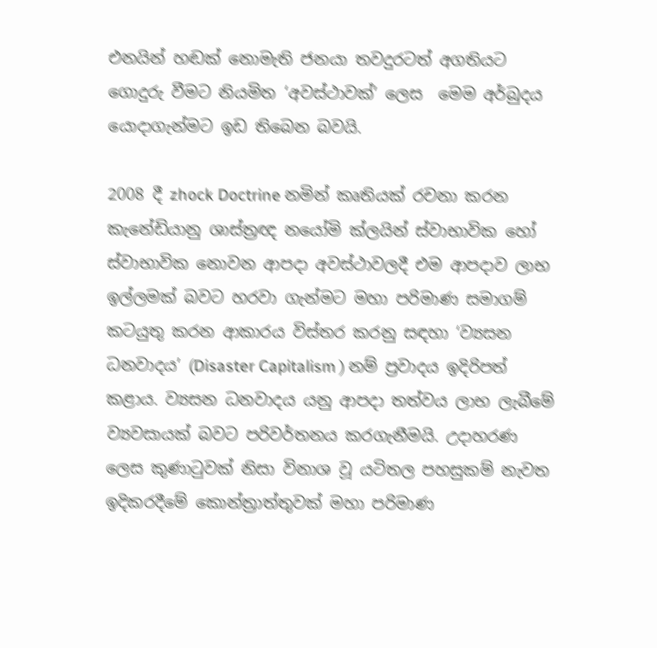එනයින් හඬක් නොමැති ජනයා තවදුරටත් අගතියට ගොදුරු වීමට නියමිත ‘අවස්ථාවක්’ ලෙස  මෙම අර්බුදය යොදාගැන්මට ඉඩ තිබෙන බවයි.

2008 දී zhock Doctrine නමින් කෘතියක් රචනා කරන කැනේඩියානු ශාස්ත්‍රඥ නයෝමි ක්ලයින් ස්වාභාවික හෝ ස්වාභාවික නොවන ආපදා අවස්ථාවලදී එම ආපදාව ලාභ ඉල්ලමක් බවට හරවා ගැන්මට මහා පරිමාණ සමාගම් කටයුතු කරන ආකාරය විස්තර කරනු සඳහා ‘ව්‍යසන ධනවාදය’ (Disaster Capitalism ) නම් ප්‍රවාදය ඉදිරිපත් කළාය. ව්‍යසන ධනවාදය යනු ආපදා තත්වය ලාභ ලැබීමේ ව්‍යවසායක් බවට පරිවර්තනය කරගැනීමයි. උදාහරණ ලෙස කුණාටුවක් නිසා විනාශ වූ යටිතල පහසුකම් නැවත ඉදිකරදීමේ කොන්ත්‍රාත්තුවක් මහා පරිමාණ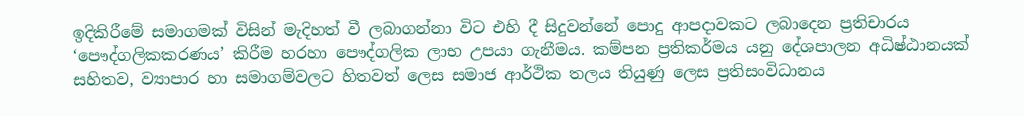ඉදිකිරීමේ සමාගමක් විසින් මැදිහත් වී ලබාගන්නා විට එහි දී සිදුවන්නේ පොදු ආපදාවකට ලබාදෙන ප්‍රතිචාරය ‘පෞද්ගලිකකරණය’ කිරීම හරහා පෞද්ගලික ලාභ උපයා ගැනීමය. කම්පන ප්‍රතිකර්මය යනු දේශපාලන අධිෂ්ඨානයක් සහිතව, ව්‍යාපාර හා සමාගම්වලට හිතවත් ලෙස සමාජ ආර්ථික තලය තියුණු ලෙස ප්‍රතිසංවිධානය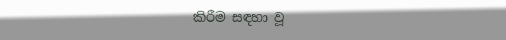කිරීම සඳහා වූ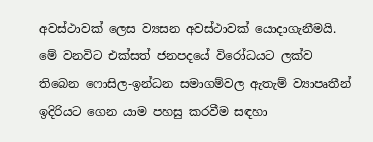අවස්ථාවක් ලෙස ව්‍යසන අවස්ථාවක් යොදාගැනීමයි. මේ වනවිට එක්සත් ජනපදයේ විරෝධයට ලක්ව තිබෙන ෆොසිල-ඉන්ධන සමාගම්වල ඇතැම් ව්‍යාපෘතීන් ඉදිරියට ගෙන යාම පහසු කරවීම සඳහා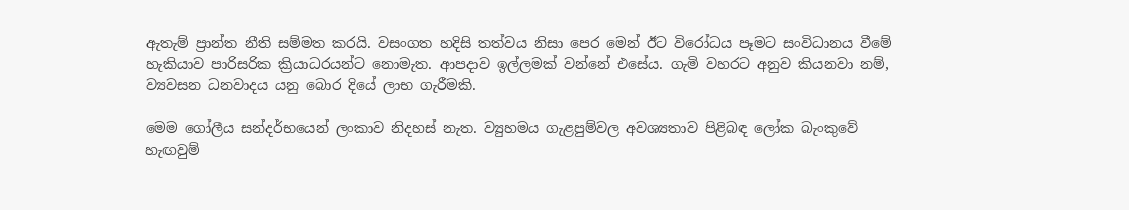ඇතැම් ප්‍රාන්ත නීති සම්මත කරයි. වසංගත හදිසි තත්වය නිසා පෙර මෙන් ඊට විරෝධය පෑමට සංවිධානය වීමේ හැකියාව පාරිසරික ක්‍රියාධරයන්ට නොමැත. ආපදාව ඉල්ලමක් වන්නේ එසේය. ගැමි වහරට අනුව කියනවා නම්, ව්‍යවසන ධනවාදය යනු බොර දියේ ලාභ ගැරීමකි.

මෙම ගෝලීය සන්දර්භයෙන් ලංකාව නිදහස් නැත. ව්‍යුහමය ගැළපුම්වල අවශ්‍යතාව පිළිබඳ ලෝක බැංකුවේ හැඟවුම්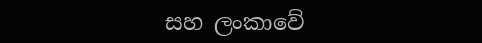සහ ලංකාවේ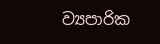ව්‍යපාරික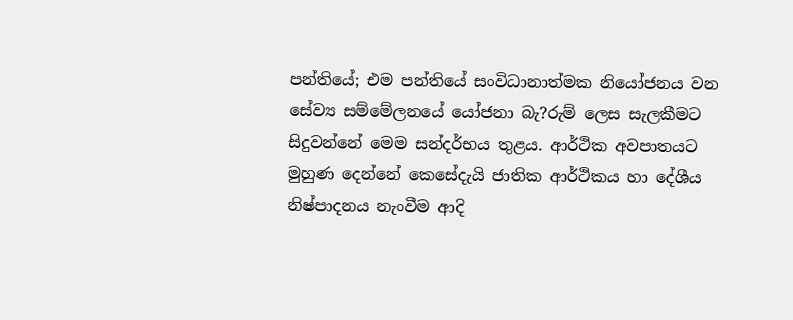පන්තියේ; එම පන්තියේ සංවිධානාත්මක නියෝජනය වන සේව්‍ය සම්මේලනයේ යෝජනා බැ?රුම් ලෙස සැලකීමට සිදුවන්නේ මෙම සන්දර්භය තුළය. ආර්ථික අවපාතයට මුහුණ දෙන්නේ කෙසේදැයි ජාතික ආර්ථිකය හා දේශීය නිෂ්පාදනය නැංවීම ආදි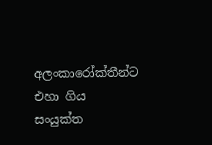අලංකාරෝක්තීන්ට එහා ගිය සංයුක්ත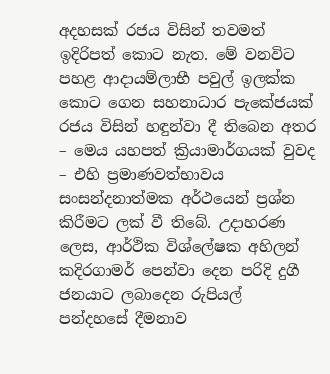අදහසක් රජය විසින් තවමත් ඉදිරිපත් කොට නැත. මේ වනවිට පහළ ආදායම්ලාභී පවුල් ඉලක්ක කොට ගෙන සහනාධාර පැකේජයක් රජය විසින් හඳුන්වා දී තිබෙන අතර – මෙය යහපත් ක්‍රියාමාර්ගයක් වුවද – එහි ප්‍රමාණවත්භාවය සංසන්දනාත්මක අර්ථයෙන් ප්‍රශ්න කිරීමට ලක් වී තිබේ. උදාහරණ ලෙස, ආර්ථික විශ්ලේෂක අහිලන් කදිරගාමර් පෙන්වා දෙන පරිදි දුගී ජනයාට ලබාදෙන රුපියල් පන්දහසේ දීමනාව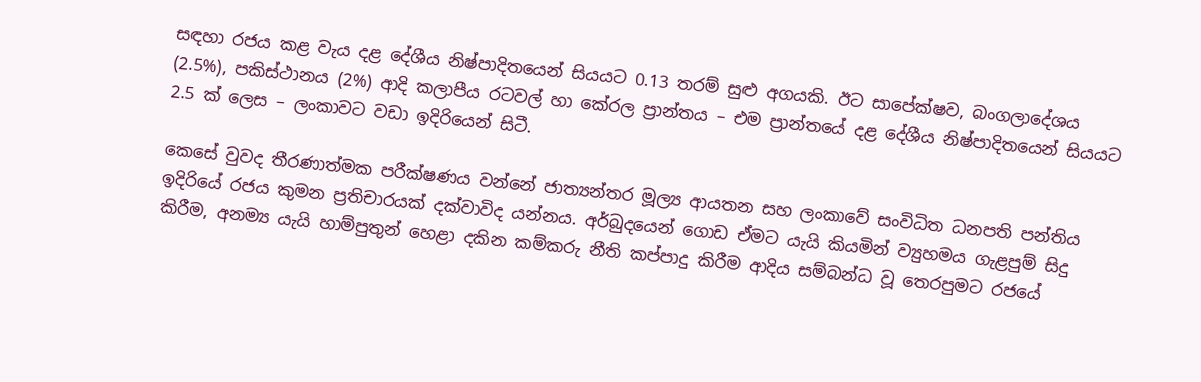සඳහා රජය කළ වැය දළ දේශීය නිෂ්පාදිතයෙන් සියයට 0.13 තරම් සුළු අගයකි. ඊට සාපේක්ෂව, බංගලාදේශය (2.5%), පකිස්ථානය (2%) ආදි කලාපීය රටවල් හා කේරල ප්‍රාන්තය – එම ප්‍රාන්තයේ දළ දේශීය නිෂ්පාදිතයෙන් සියයට 2.5 ක් ලෙස – ලංකාවට වඩා ඉදිරියෙන් සිටී.

කෙසේ වුවද තීරණාත්මක පරීක්ෂණය වන්නේ ජාත්‍යන්තර මූල්‍ය ආයතන සහ ලංකාවේ සංවිධිත ධනපති පන්තිය ඉදිරියේ රජය කුමන ප්‍රතිචාරයක් දක්වාවිද යන්නය. අර්බුදයෙන් ගොඩ ඒමට යැයි කියමින් ව්‍යුහමය ගැළපුම් සිදු කිරීම, අනම්‍ය යැයි හාම්පුතුන් හෙළා දකින කම්කරු නීති කප්පාදු කිරීම ආදිය සම්බන්ධ වූ තෙරපුමට රජයේ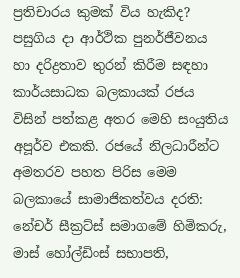ප්‍රතිචාරය කුමක් විය හැකිද? පසුගිය දා ආර්ථික පුනර්ජීවනය හා දරිද්‍රතාව තුරන් කිරීම සඳහා කාර්යසාධක බලකායක් රජය විසින් පත්කළ අතර මෙහි සංයුතිය අපූර්ව එකකි. රජයේ නිලධාරීන්ට අමතරව පහත පිරිස මෙම බලකායේ සාමාජිකත්වය දරති: නේචර් සීක්‍රට්ස් සමාගමේ හිමිකරු, මාස් හෝල්ඩිංස් සභාපති,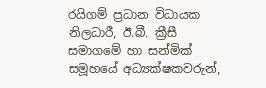රයිගම් ප්‍රධාන විධායක නිලධාරී, ඊ.බී. ක්‍රීසී සමාගමේ හා සන්මික් සමූහයේ අධ්‍යක්ෂකවරුන්,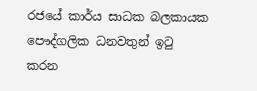රජයේ කාර්ය සාධක බලකායක පෞද්ගලික ධනවතුන් ඉටු කරන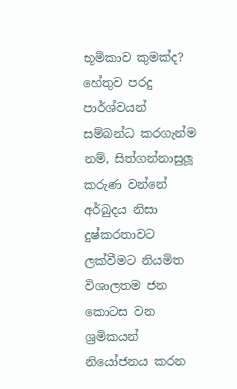භූමිකාව කුමක්ද? හේතුව පරදු පාර්ශ්වයන් සම්බන්ධ කරගැන්ම නම්, සිත්ගන්නාසුලූ කරුණ වන්නේ අර්බුදය නිසා දුෂ්කරතාවට ලක්වීමට නියමිත විශාලතම ජන කොටස වන ශ්‍රමිකයන් නියෝජනය කරන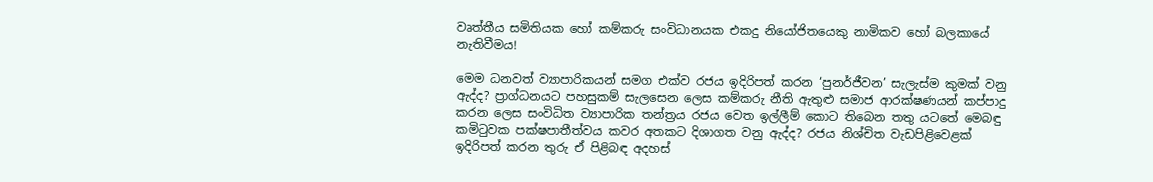වෘත්තීය සමිතියක හෝ කම්කරු සංවිධානයක එකදු නියෝජිතයෙකු නාමිකව හෝ බලකායේ නැතිවීමය!

මෙම ධනවත් ව්‍යාපාරිකයන් සමග එක්ව රජය ඉදිරිපත් කරන ‘පුනර්ජීවන’ සැලැස්ම කුමක් වනු ඇද්ද? ප්‍රාග්ධනයට පහසුකම් සැලසෙන ලෙස කම්කරු නීති ඇතුළු සමාජ ආරක්ෂණයන් කප්පාදු කරන ලෙස සංවිධිත ව්‍යාපාරික තන්ත්‍රය රජය වෙත ඉල්ලීම් කොට තිබෙන තතු යටතේ මෙබඳු කමිටුවක පක්ෂපාතීත්වය කවර අතකට දිශාගත වනු ඇද්ද? රජය නිශ්චිත වැඩපිළිවෙළක් ඉදිරිපත් කරන තුරු ඒ පිළිබඳ අදහස්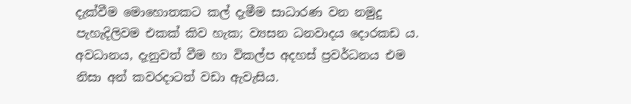දැක්වීම මොහොතකට කල් දැමීම සාධාරණ වන නමුදු පැහැදිලිවම එකක් කිව හැක; ව්‍යසන ධනවාදය දොරකඩ ය. අවධානය, දැනුවත් වීම හා විකල්ප අදහස් ප්‍රවර්ධනය එම නිසා අන් කවරදාටත් වඩා ඇවැසිය.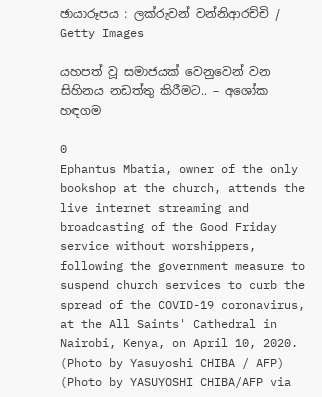ඡායාරූපය : ලක්රුවන් වන්නිආරච්චි / Getty Images

යහපත් වූ සමාජයක් වෙනුවෙන් වන සිහිනය නඩත්තු කිරීමට.. – අශෝක හඳගම

0
Ephantus Mbatia, owner of the only bookshop at the church, attends the live internet streaming and broadcasting of the Good Friday service without worshippers, following the government measure to suspend church services to curb the spread of the COVID-19 coronavirus, at the All Saints' Cathedral in Nairobi, Kenya, on April 10, 2020. (Photo by Yasuyoshi CHIBA / AFP) (Photo by YASUYOSHI CHIBA/AFP via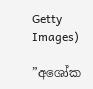Getty Images)

”අශෝක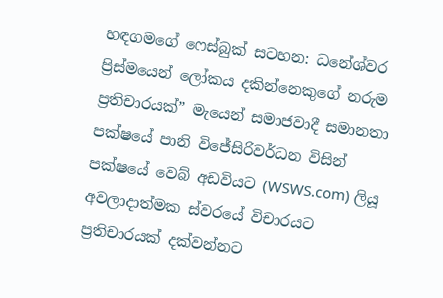හඳගමගේ ෆෙස්බුක් සටහන: ධනේශ්වර ප්‍රිස්මයෙන් ලෝකය දකින්නෙකුගේ නරුම ප්‍රතිචාරයක්” මැයෙන් සමාජවාදී සමානතා පක්ෂයේ පානි විජේසිරිවර්ධන විසින් පක්ෂයේ වෙබ් අඩවියට (WSWS.com) ලියූ අවලාදාත්මක ස්වරයේ විචාරයට ප්‍රතිචාරයක් දක්වන්නට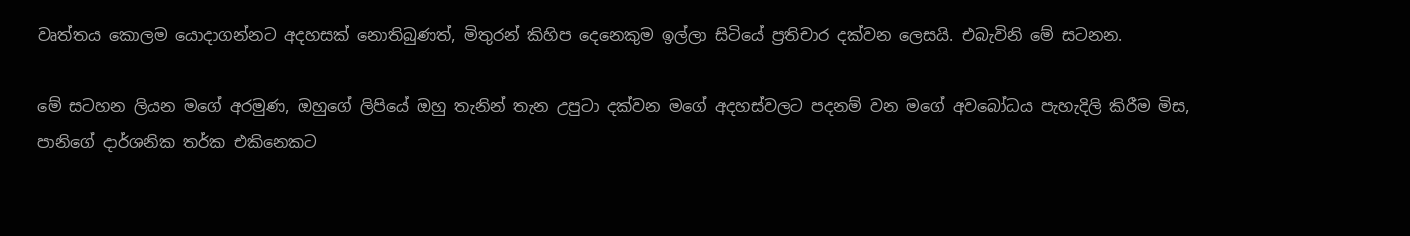වෘත්තය කොලම යොදාගන්නට අදහසක් නොතිබුණත්, මිතුරන් කිහිප දෙනෙකුම ඉල්ලා සිටියේ ප්‍රතිචාර දක්වන ලෙසයි. එබැවිනි මේ සටනන.

මේ සටහන ලියන මගේ අරමුණ, ඔහුගේ ලිපියේ ඔහු තැනින් තැන උපුටා දක්වන මගේ අදහස්වලට පදනම් වන මගේ අවබෝධය පැහැදිලි කිරීම මිස, පානිගේ දාර්ශනික තර්ක එකිනෙකට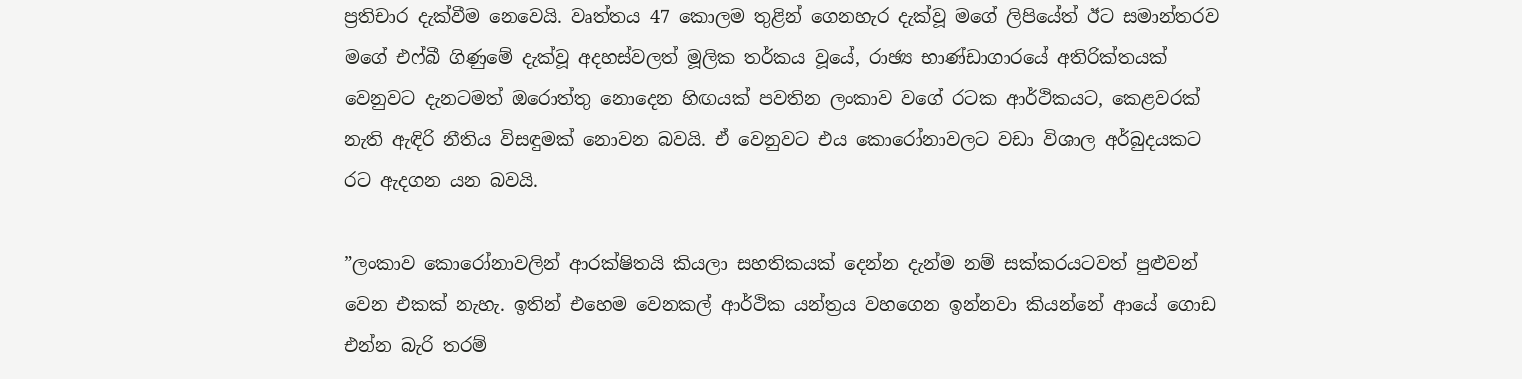ප්‍රතිචාර දැක්වීම නෙවෙයි. වෘත්තය 47 කොලම තුළින් ගෙනහැර දැක්වූ මගේ ලිපියේත් ඊට සමාන්තරව මගේ එෆ්බී ගිණුමේ දැක්වූ අදහස්වලත් මූලික තර්කය වූයේ, රාඡ්‍ය භාණ්ඩාගාරයේ අතිරික්තයක් වෙනුවට දැනටමත් ඔරොත්තු නොදෙන හිඟයක් පවතින ලංකාව වගේ රටක ආර්ථිකයට, කෙළවරක් නැති ඇඳිරි නීතිය විසඳුමක් නොවන බවයි. ඒ වෙනුවට එය කොරෝනාවලට වඩා විශාල අර්බුදයකට රට ඇදගන යන බවයි.

”ලංකාව කොරෝනාවලින් ආරක්ෂිතයි කියලා සහතිකයක් දෙන්න දැන්ම නම් සක්කරයටවත් පුළුවන් වෙන එකක් නැහැ. ඉතින් එහෙම වෙනකල් ආර්ථික යන්ත්‍රය වහගෙන ඉන්නවා කියන්නේ ආයේ ගොඩ එන්න බැරි තරම්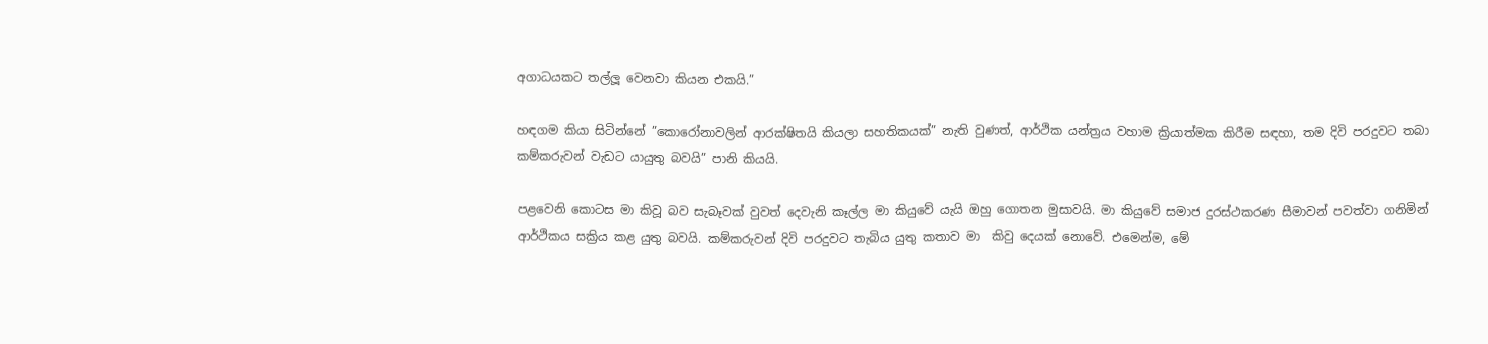අගාධයකට තල්ලූ වෙනවා කියන එකයි.”

හඳගම කියා සිටින්නේ ”කොරෝනාවලින් ආරක්ෂිතයි කියලා සහතිකයක්” නැති වුණත්, ආර්ථික යන්ත්‍රය වහාම ක්‍රියාත්මක කිරීම සඳහා, තම දිවි පරදුවට තබා කම්කරුවන් වැඩට යායුතු බවයි” පානි කියයි.

පළවෙනි කොටස මා කිවූ බව සැබෑවක් වුවත් දෙවැනි කෑල්ල මා කියුවේ යැයි ඔහු ගොතන මුසාවයි. මා කියුවේ සමාජ දුරස්ථකරණ සීමාවන් පවත්වා ගනිමින් ආර්ථිකය සක්‍රිය කළ යුතු බවයි. කම්කරුවන් දිවි පරදුවට තැබිය යුතු කතාව මා  කිවු දෙයක් නොවේ. එමෙන්ම, මේ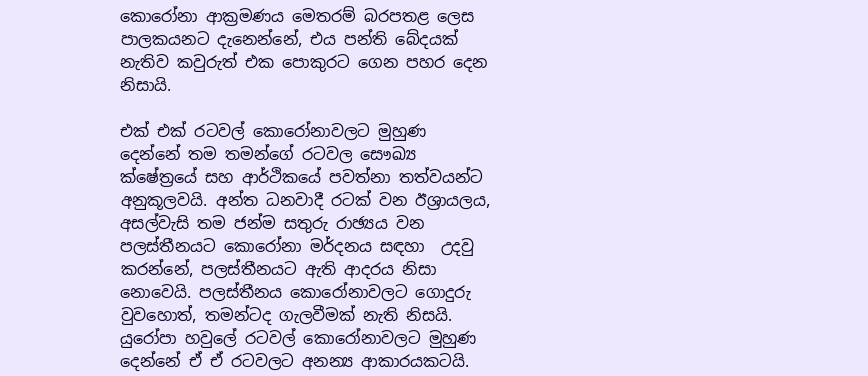කොරෝනා ආක්‍රමණය මෙතරම් බරපතළ ලෙස පාලකයනට දැනෙන්නේ, එය පන්ති බේදයක් නැතිව කවුරුත් එක පොකුරට ගෙන පහර දෙන නිසායි.

එක් එක් රටවල් කොරෝනාවලට මුහුණ දෙන්නේ තම තමන්ගේ රටවල සෞඛ්‍ය ක්ෂේත්‍රයේ සහ ආර්ථිකයේ පවත්නා තත්වයන්ට අනුකූලවයි. අන්ත ධනවාදී රටක් වන ඊශ්‍රායලය, අසල්වැසි තම ජන්ම සතුරු රාඡ්‍යය වන පලස්තීනයට කොරෝනා මර්දනය සඳහා  උදවු කරන්නේ, පලස්තීනයට ඇති ආදරය නිසා නොවෙයි. පලස්තීනය කොරෝනාවලට ගොදුරු වුවහොත්, තමන්ටද ගැලවීමක් නැති නිසයි. යුරෝපා හවුලේ රටවල් කොරෝනාවලට මුහුණ දෙන්නේ ඒ ඒ රටවලට අනන්‍ය ආකාරයකටයි.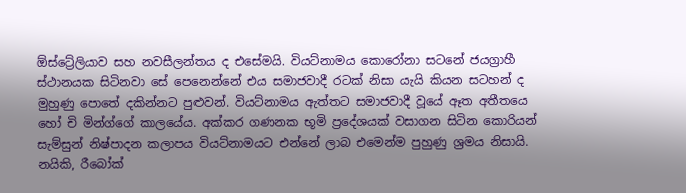ඕස්ට්‍රේලියාව සහ නවසීලන්තය ද එසේමයි. වියට්නාමය කොරෝනා සටනේ ජයග්‍රාහී ස්ථානයක සිටිනවා සේ පෙනෙන්නේ එය සමාජවාදී රටක් නිසා යැයි කියන සටහන් ද මුහුණු පොතේ දකින්නට පුළුවන්. වියට්නාමය ඇත්තට සමාජවාදී වූයේ ඈත අතීතයෙ හෝ චි මින්ග්ගේ කාලයේය. අක්කර ගණනක භූමි ප්‍රදේශයක් වසාගන සිටින කොරියන් සැම්සුන් නිෂ්පාදන කලාපය වියට්නාමයට එන්නේ ලාබ එමෙන්ම පුහුණු ශ්‍රමය නිසායි. නයිකි, රීබෝක්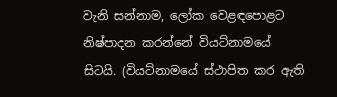වැනි සන්නාම, ලෝක වෙළඳපොළට නිෂ්පාදන කරන්නේ වියට්නාමයේ සිටයි. (වියට්නාමයේ ස්ථාපිත කර ඇති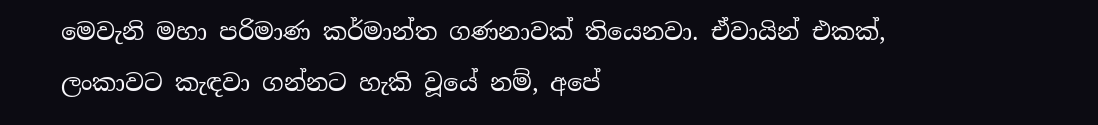මෙවැනි මහා පරිමාණ කර්මාන්ත ගණනාවක් තියෙනවා. ඒවායින් එකක්, ලංකාවට කැඳවා ගන්නට හැකි වූයේ නම්, අපේ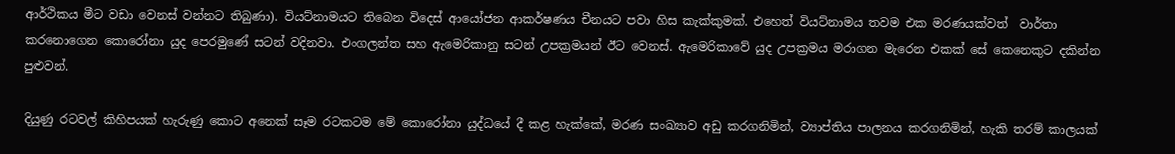ආර්ථිකය මීට වඩා වෙනස් වන්නට තිබුණා). වියට්නාමයට තිබෙන විදෙස් ආයෝජන ආකර්ෂණය චීනයට පවා හිස කැක්කුමක්. එහෙත් වියට්නාමය තවම එක මරණයක්වත්  වාර්තා කරනොගෙන කොරෝනා යුද පෙරමුණේ සටන් වදිනවා. එංගලන්ත සහ ඇමෙරිකානු සටන් උපක්‍රමයන් ඊට වෙනස්. ඇමෙරිකාවේ යුද උපක්‍රමය මරාගන මැරෙන එකක් සේ කෙනෙකුට දකින්න පුළුවන්.

දියුණු රටවල් කිහිපයක් හැරුණු කොට අනෙක් සෑම රටකටම මේ කොරෝනා යුද්ධයේ දී කළ හැක්කේ, මරණ සංඛ්‍යාව අඩු කරගනිමින්, ව්‍යාප්තිය පාලනය කරගනිමින්, හැකි තරම් කාලයක්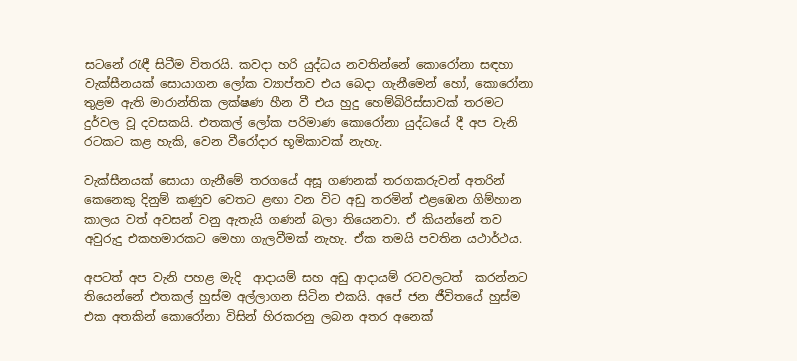සටනේ රැඳී සිටීම විතරයි. කවදා හරි යුද්ධය නවතින්නේ කොරෝනා සඳහා වැක්සීනයක් සොයාගන ලෝක ව්‍යාප්තව එය බෙදා ගැනීමෙන් හෝ, කොරෝනා තුළම ඇති මාරාන්තික ලක්ෂණ හීන වී එය හුදු හෙම්බිරිස්සාවක් තරමට දුර්වල වූ දවසකයි. එතකල් ලෝක පරිමාණ කොරෝනා යුද්ධයේ දී අප වැනි රටකට කළ හැකි, වෙන වීරෝදාර භූමිකාවක් නැහැ.

වැක්සීනයක් සොයා ගැනීමේ තරගයේ අසූ ගණනක් තරගකරුවන් අතරින් කෙනෙකු දිනුම් කණුව වෙතට ළඟා වන විට අඩු තරමින් එළඹෙන ගිම්හාන කාලය වත් අවසන් වනු ඇතැයි ගණන් බලා තියෙනවා. ඒ කියන්නේ තව අවුරුදු එකහමාරකට මෙහා ගැලවීමක් නැහැ. ඒක තමයි පවතින යථාර්ථය.

අපටත් අප වැනි පහළ මැදි  ආදායම් සහ අඩු ආදායම් රටවලටත්  කරන්නට තියෙන්නේ එතකල් හුස්ම අල්ලාගන සිටින එකයි. අපේ ජන ජීවිතයේ හුස්ම එක අතකින් කොරෝනා විසින් හිරකරනු ලබන අතර අනෙක්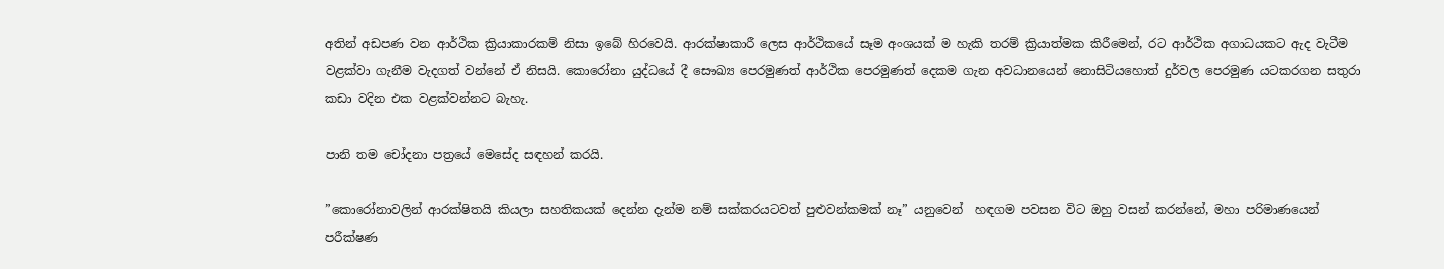අතින් අඩපණ වන ආර්ථික ක්‍රියාකාරකම් නිසා ඉබේ හිරවෙයි. ආරක්ෂාකාරී ලෙස ආර්ථිකයේ සෑම අංශයක් ම හැකි තරම් ක්‍රියාත්මක කිරීමෙන්, රට ආර්ථික අගාධයකට ඇද වැටීම වළක්වා ගැනීම වැදගත් වන්නේ ඒ නිසයි. කොරෝනා යුද්ධයේ දී සෞඛ්‍ය පෙරමුණත් ආර්ථික පෙරමුණත් දෙකම ගැන අවධානයෙන් නොසිටියහොත් දුර්වල පෙරමුණ යටකරගන සතුරා කඩා වදින එක වළක්වන්නට බැහැ.

පානි තම චෝදනා පත්‍රයේ මෙසේද සඳහන් කරයි.

”කොරෝනාවලින් ආරක්ෂිතයි කියලා සහතිකයක් දෙන්න දැන්ම නම් සක්කරයටවත් පුළුවන්කමක් නෑ” යනුවෙන්  හඳගම පවසන විට ඔහු වසන් කරන්නේ, මහා පරිමාණයෙන් පරීක්ෂණ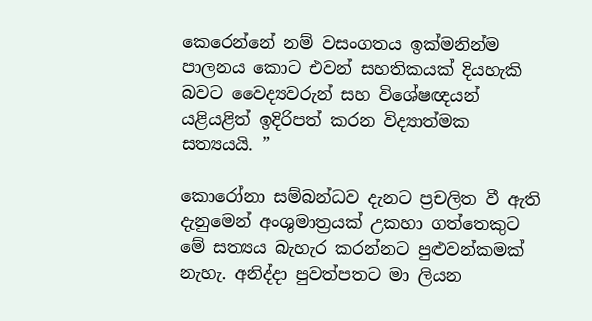කෙරෙන්නේ නම් වසංගතය ඉක්මනින්ම පාලනය කොට එවන් සහතිකයක් දියහැකි බවට වෛද්‍යවරුන් සහ විශේෂඥයන් යළියළිත් ඉදිරිපත් කරන විද්‍යාත්මක සත්‍යයයි. ”

කොරෝනා සම්බන්ධව දැනට ප්‍රචලිත වී ඇති දැනුමෙන් අංශුමාත්‍රයක් උකහා ගත්තෙකුට මේ සත්‍යය බැහැර කරන්නට පුළුවන්කමක් නැහැ. අනිද්දා පුවත්පතට මා ලියන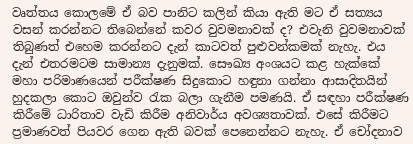වෘත්තය කොලමේ ඒ බව පානිට කලින් කියා ඇති මට ඒ සත්‍යය වසන් කරන්නට තිබෙන්නේ කවර වුවමනාවක් ද? එවැනි වුවමනාවක් තිබුණත් එහෙම කරන්නට දැන් කාටවත් පුළුවන්කමක් නැහැ. එය දැන් එතරමටම සාමාන්‍ය දැනුමක්. සෞඛ්‍ය අංශයට කළ හැක්කේ මහා පරිමාණයෙන් පරීක්ෂණ සිදුකොට හඳුනා ගන්නා ආසාදිතයින් හුදකලා කොට ඔවුන්ව රැක බලා ගැනීම පමණයි. ඒ සඳහා පරීක්ෂණ කිරීමේ ධාරිතාව වැඩි කිරීම අනිවාර්ය අවශ්‍යතාවක්. එසේ කිරීමට ප්‍රමාණවත් පියවර ගෙන ඇති බවක් පෙනෙන්නට නැහැ. ඒ චෝදනාව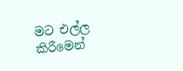මට එල්ල කිරීමෙන්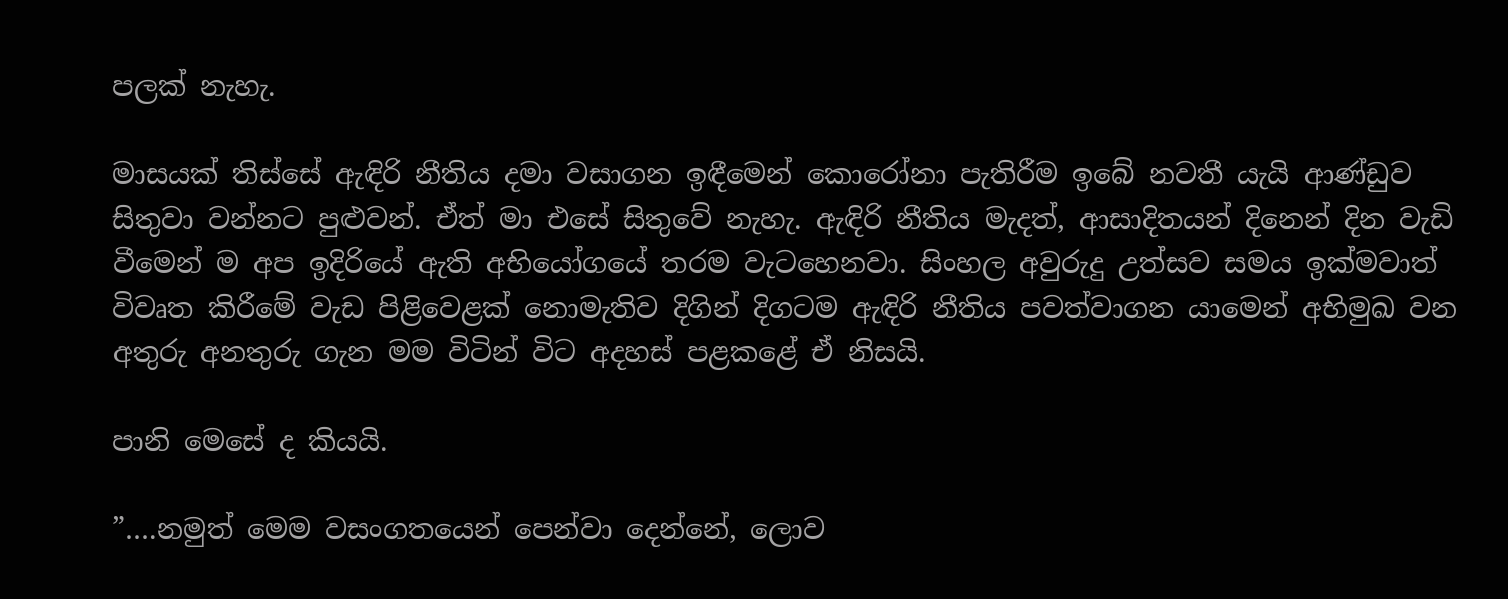පලක් නැහැ.

මාසයක් තිස්සේ ඇඳිරි නීතිය දමා වසාගන ඉඳීමෙන් කොරෝනා පැතිරීම ඉබේ නවතී යැයි ආණ්ඩුව සිතුවා වන්නට පුළුවන්. ඒත් මා එසේ සිතුවේ නැහැ. ඇඳිරි නීතිය මැදත්, ආසාදිතයන් දිනෙන් දින වැඩි වීමෙන් ම අප ඉදිරියේ ඇති අභියෝගයේ තරම වැටහෙනවා. සිංහල අවුරුදු උත්සව සමය ඉක්මවාත් විවෘත කිරීමේ වැඩ පිළිවෙළක් නොමැතිව දිගින් දිගටම ඇඳිරි නීතිය පවත්වාගන යාමෙන් අභිමුඛ වන අතුරු අනතුරු ගැන මම විටින් විට අදහස් පළකළේ ඒ නිසයි.

පානි මෙසේ ද කියයි.

”….නමුත් මෙම වසංගතයෙන් පෙන්වා දෙන්නේ, ලොව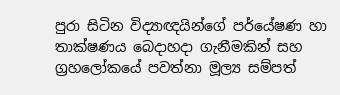පුරා සිටින විද්‍යාඥයින්ගේ පර්යේෂණ හා තාක්ෂණය බෙදාහදා ගැනීමකින් සහ ග්‍රහලෝකයේ පවත්නා මූල්‍ය සම්පත්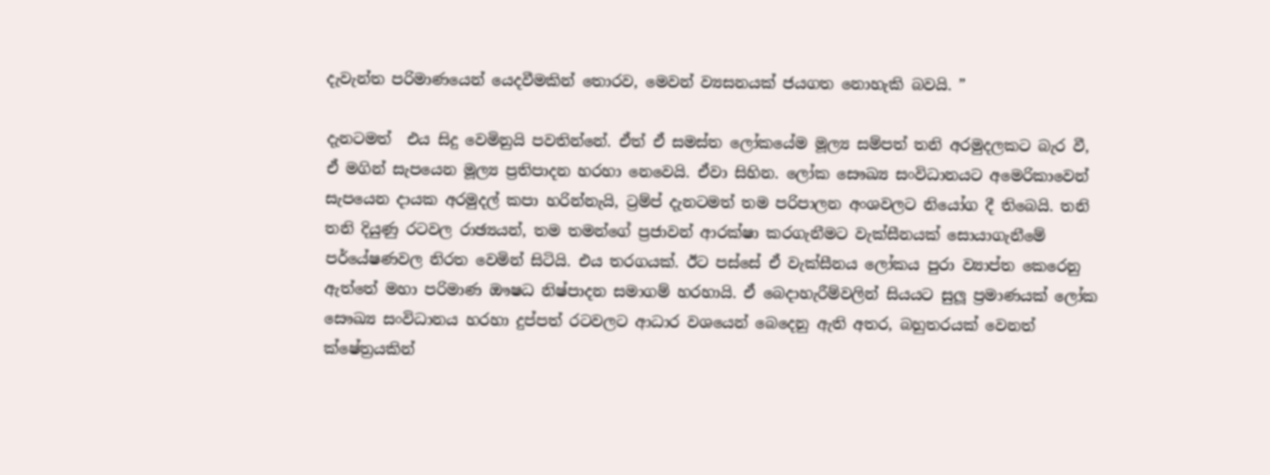දැවැන්ත පරිමාණයෙන් යෙදවීමකින් තොරව, මෙවන් ව්‍යසනයක් ජයගත නොහැකි බවයි. ”

දැනටමත්  එය සිදු වෙමිනුයි පවතින්නේ. ඒත් ඒ සමස්ත ලෝකයේම මූල්‍ය සම්පත් තනි අරමුදලකට බැර වී, ඒ මගින් සැපයෙන මූල්‍ය ප්‍රතිපාදන හරහා නෙවෙයි. ඒවා සිහින. ලෝක සෞඛ්‍ය සංවිධානයට අමෙරිකාවෙන් සැපයෙන දායක අරමුදල් කපා හරින්නැයි, ට්‍රම්ප් දැනටමත් තම පරිපාලන අංශවලට නියෝග දී තිබෙයි. තනි තනි දියුණු රටවල රාඡ්‍යයන්, තම තමන්ගේ ප්‍රජාවන් ආරක්ෂා කරගැනීමට වැක්සීනයක් සොයාගැනීමේ පර්යේෂණවල නිරත වෙමින් සිටියි. එය තරගයක්. ඊට පස්සේ ඒ වැක්සීනය ලෝකය පුරා ව්‍යාප්ත කෙරෙනු ඇත්තේ මහා පරිමාණ ඖෂධ නිෂ්පාදන සමාගම් හරහායි. ඒ බෙදාහැරීම්වලින් සියයට සුලූ ප්‍රමාණයක් ලෝක සෞඛ්‍ය සංවිධානය හරහා දුප්පත් රටවලට ආධාර වශයෙන් බෙදෙනු ඇති අතර, බහුතරයක් වෙනත් ක්ෂේත්‍රයකින්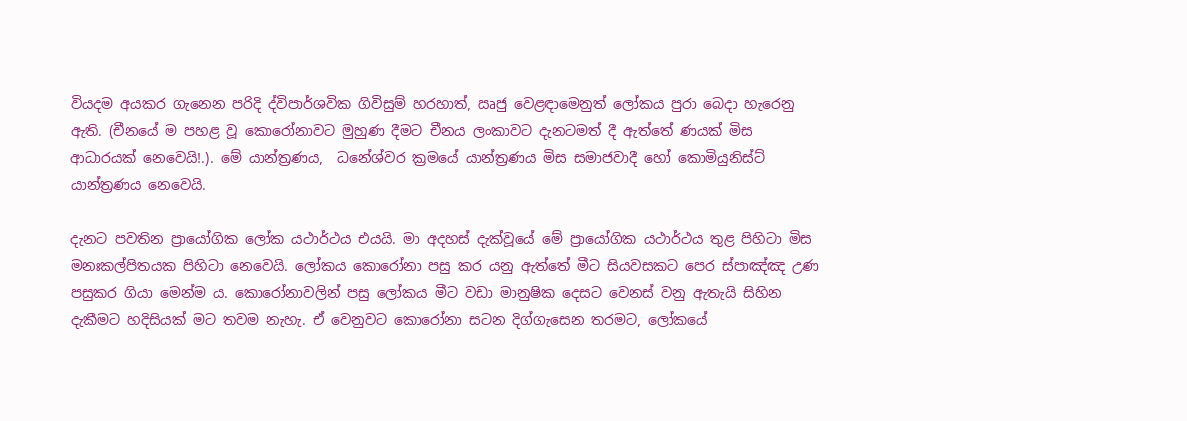වියදම අයකර ගැනෙන පරිදි ද්විපාර්ශවික ගිවිසුම් හරහාත්, ඍජු වෙළඳාමෙනුත් ලෝකය පුරා බෙදා හැරෙනු ඇති. (චීනයේ ම පහළ වූ කොරෝනාවට මුහුණ දීමට චීනය ලංකාවට දැනටමත් දී ඇත්තේ ණයක් මිස ආධාරයක් නෙවෙයි!.). මේ යාන්ත්‍රණය,  ධනේශ්වර ක්‍රමයේ යාන්ත්‍රණය මිස සමාජවාදී හෝ කොමියුනිස්ට් යාන්ත්‍රණය නෙවෙයි.

දැනට පවතින ප්‍රායෝගික ලෝක යථාර්ථය එයයි. මා අදහස් දැක්වූයේ මේ ප්‍රායෝගික යථාර්ථය තුළ පිහිටා මිස මනඃකල්පිතයක පිහිටා නෙවෙයි. ලෝකය කොරෝනා පසු කර යනු ඇත්තේ මීට සියවසකට පෙර ස්පාඤ්ඤ උණ පසුකර ගියා මෙන්ම ය. කොරෝනාවලින් පසු ලෝකය මීට වඩා මානුෂික දෙසට වෙනස් වනු ඇතැයි සිහින දැකීමට හදිසියක් මට තවම නැහැ. ඒ වෙනුවට කොරෝනා සටන දිග්ගැසෙන තරමට, ලෝකයේ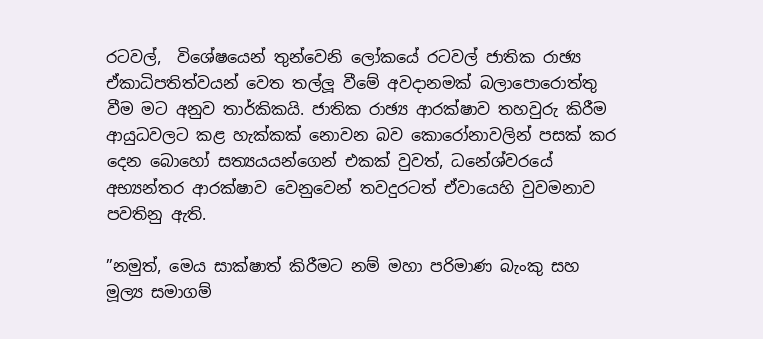රටවල්,  විශේෂයෙන් තුන්වෙනි ලෝකයේ රටවල් ජාතික රාඡ්‍ය ඒකාධිපතිත්වයන් වෙත තල්ලූ වීමේ අවදානමක් බලාපොරොත්තු වීම මට අනුව තාර්කිකයි. ජාතික රාඡ්‍ය ආරක්ෂාව තහවුරු කිරීම ආයුධවලට කළ හැක්කක් නොවන බව කොරෝනාවලින් පසක් කර දෙන බොහෝ සත්‍යයයන්ගෙන් එකක් වුවත්, ධනේශ්වරයේ අභ්‍යන්තර ආරක්ෂාව වෙනුවෙන් තවදුරටත් ඒවායෙහි වුවමනාව පවතිනු ඇති.

”නමුත්, මෙය සාක්ෂාත් කිරීමට නම් මහා පරිමාණ බැංකු සහ මූල්‍ය සමාගම්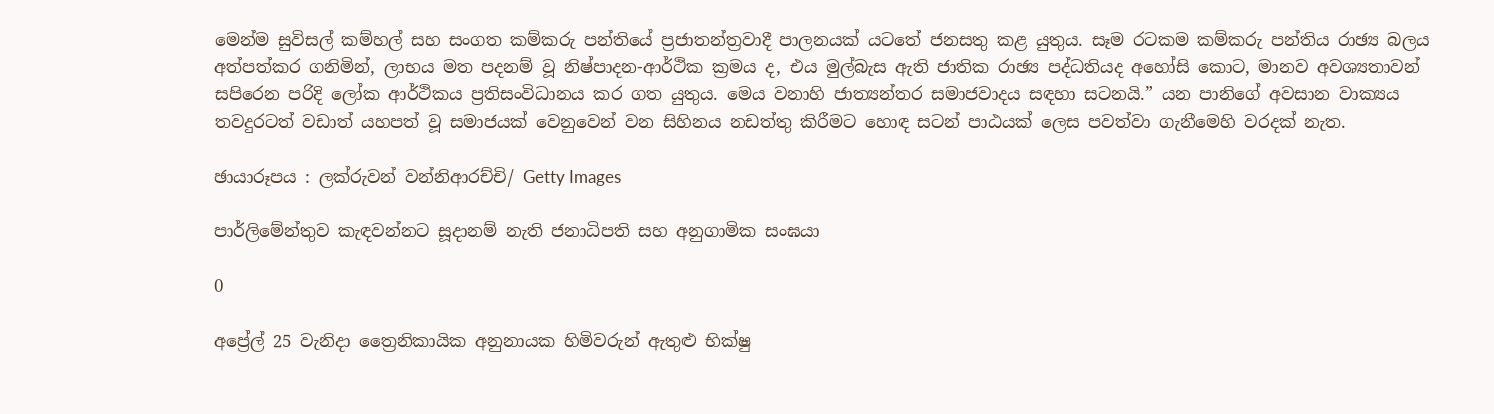මෙන්ම සුවිසල් කම්හල් සහ සංගත කම්කරු පන්තියේ ප්‍රජාතන්ත්‍රවාදී පාලනයක් යටතේ ජනසතු කළ යුතුය. සෑම රටකම කම්කරු පන්තිය රාඡ්‍ය බලය අත්පත්කර ගනිමින්, ලාභය මත පදනම් වූ නිෂ්පාදන-ආර්ථික ක්‍රමය ද, එය මුල්බැස ඇති ජාතික රාඡ්‍ය පද්ධතියද අහෝසි කොට, මානව අවශ්‍යතාවන් සපිරෙන පරිදි ලෝක ආර්ථිකය ප්‍රතිසංවිධානය කර ගත යුතුය. මෙය වනාහි ජාත්‍යන්තර සමාජවාදය සඳහා සටනයි.” යන පානිගේ අවසාන වාක්‍යය තවදුරටත් වඩාත් යහපත් වූ සමාජයක් වෙනුවෙන් වන සිහිනය නඩත්තු කිරීමට හොඳ සටන් පාඨයක් ලෙස පවත්වා ගැනීමෙහි වරදක් නැත.

ඡායාරූපය : ලක්රුවන් වන්නිආරච්චි/ Getty Images

පාර්ලිමේන්තුව කැඳවන්නට සූදානම් නැති ජනාධිපති සහ අනුගාමික සංඝයා

0

අප්‍රේල් 25 වැනිදා ත්‍රෛනිකායික අනුනායක හිමිවරුන් ඇතුළු භික්ෂු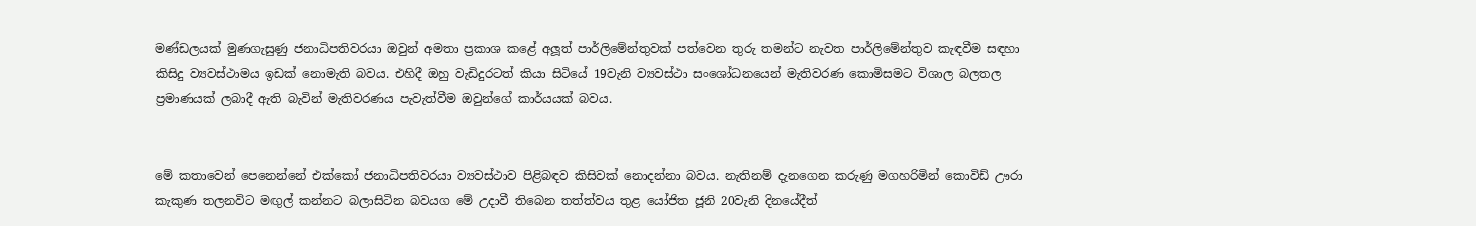මණ්ඩලයක් මුණගැසුණු ජනාධිපතිවරයා ඔවුන් අමතා ප්‍රකාශ කළේ අලූත් පාර්ලිමේන්තුවක් පත්වෙන තුරු තමන්ට නැවත පාර්ලිමේන්තුව කැඳවීම සඳහා කිසිදු ව්‍යවස්ථාමය ඉඩක් නොමැති බවය. එහිදී ඔහු වැඩිදුරටත් කියා සිටියේ 19වැනි ව්‍යවස්ථා සංශෝධනයෙන් මැතිවරණ කොමිසමට විශාල බලතල ප්‍රමාණයක් ලබාදී ඇති බැවින් මැතිවරණය පැවැත්වීම ඔවුන්ගේ කාර්යයක් බවය.


මේ කතාවෙන් පෙනෙන්නේ එක්කෝ ජනාධිපතිවරයා ව්‍යවස්ථාව පිළිබඳව කිසිවක් නොදන්නා බවය. නැතිනම් දැනගෙන කරුණු මගහරිමින් කොවිඩ් ඌරා කැකුණ තලනවිට මඟුල් කන්නට බලාසිටින බවයග මේ උදාවී තිබෙන තත්ත්වය තුළ යෝජිත ජූනි 20වැනි දිනයේදීත්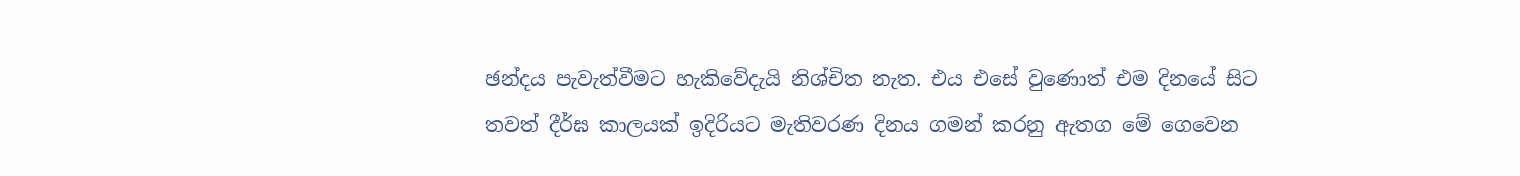ඡන්දය පැවැත්වීමට හැකිවේදැයි නිශ්චිත නැත. එය එසේ වුණොත් එම දිනයේ සිට තවත් දීර්ඝ කාලයක් ඉදිරියට මැතිවරණ දිනය ගමන් කරනු ඇතග මේ ගෙවෙන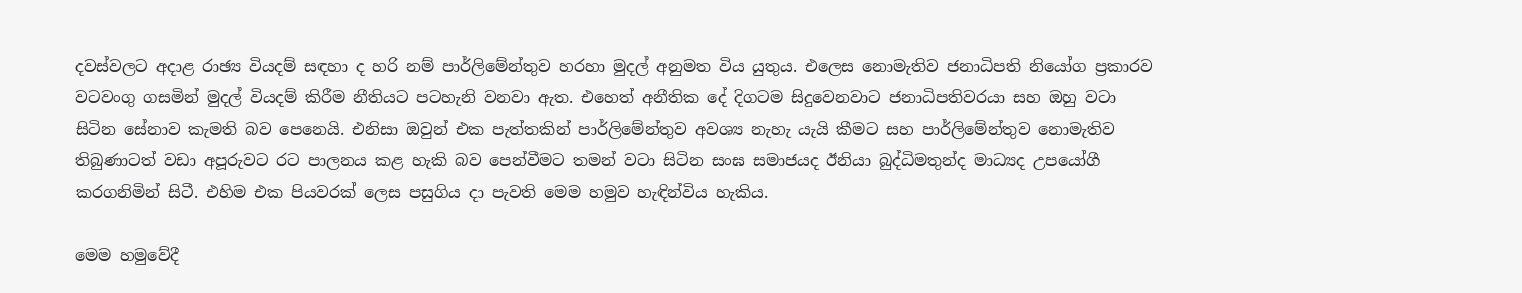දවස්වලට අදාළ රාඡ්‍ය වියදම් සඳහා ද හරි නම් පාර්ලිමේන්තුව හරහා මුදල් අනුමත විය යුතුය. එලෙස නොමැතිව ජනාධිපති නියෝග ප්‍රකාරව වටවංගු ගසමින් මුදල් වියදම් කිරීම නීතියට පටහැනි වනවා ඇත. එහෙත් අනීතික දේ දිගටම සිදුවෙනවාට ජනාධිපතිවරයා සහ ඔහු වටා සිටින සේනාව කැමති බව පෙනෙයි. එනිසා ඔවුන් එක පැත්තකින් පාර්ලිමේන්තුව අවශ්‍ය නැහැ යැයි කීමට සහ පාර්ලිමේන්තුව නොමැතිව තිබුණාටත් වඩා අපූරුවට රට පාලනය කළ හැකි බව පෙන්වීමට තමන් වටා සිටින සංඝ සමාජයද ඊනියා බුද්ධිමතුන්ද මාධ්‍යද උපයෝගී කරගනිමින් සිටී. එහිම එක පියවරක් ලෙස පසුගිය දා පැවති මෙම හමුව හැඳින්විය හැකිය.

මෙම හමුවේදී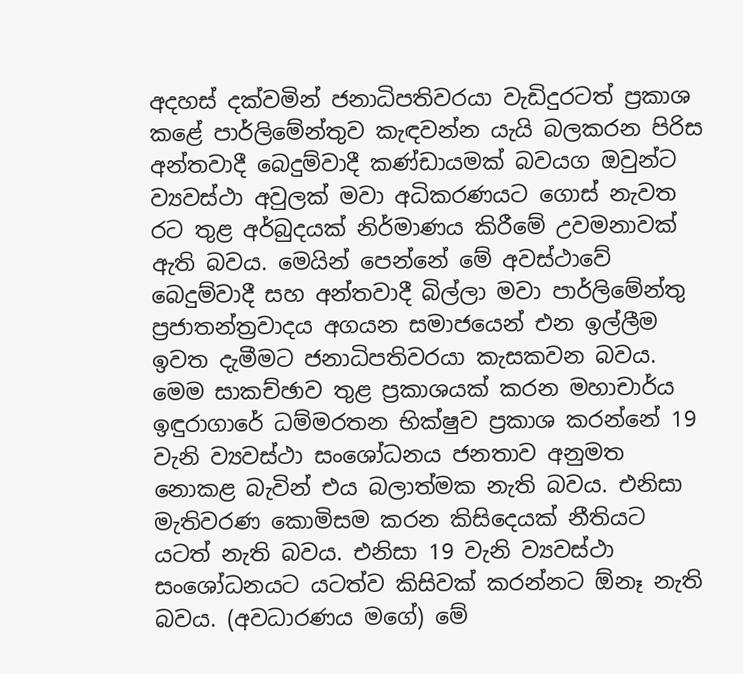අදහස් දක්වමින් ජනාධිපතිවරයා වැඩිදුරටත් ප්‍රකාශ කළේ පාර්ලිමේන්තුව කැඳවන්න යැයි බලකරන පිරිස අන්තවාදී බෙදුම්වාදී කණ්ඩායමක් බවයග ඔවුන්ට ව්‍යවස්ථා අවුලක් මවා අධිකරණයට ගොස් නැවත රට තුළ අර්බුදයක් නිර්මාණය කිරීමේ උවමනාවක් ඇති බවය. මෙයින් පෙන්නේ මේ අවස්ථාවේ බෙදුම්වාදී සහ අන්තවාදී බිල්ලා මවා පාර්ලිමේන්තු ප්‍රජාතන්ත්‍රවාදය අගයන සමාජයෙන් එන ඉල්ලීම ඉවත දැමීමට ජනාධිපතිවරයා කැසකවන බවය. මෙම සාකච්ඡාව තුළ ප්‍රකාශයක් කරන මහාචාර්ය ඉඳුරාගාරේ ධම්මරතන භික්ෂුව ප්‍රකාශ කරන්නේ 19 වැනි ව්‍යවස්ථා සංශෝධනය ජනතාව අනුමත නොකළ බැවින් එය බලාත්මක නැති බවය. එනිසා මැතිවරණ කොමිසම කරන කිසිදෙයක් නීතියට යටත් නැති බවය. එනිසා 19 වැනි ව්‍යවස්ථා සංශෝධනයට යටත්ව කිසිවක් කරන්නට ඕනෑ නැති බවය. (අවධාරණය මගේ) මේ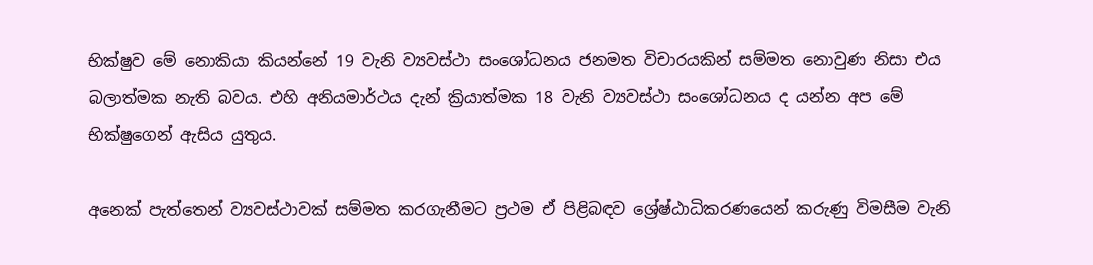භික්ෂුව මේ නොකියා කියන්නේ 19 වැනි ව්‍යවස්ථා සංශෝධනය ජනමත විචාරයකින් සම්මත නොවුණ නිසා එය බලාත්මක නැති බවය. එහි අනියමාර්ථය දැන් ක්‍රියාත්මක 18 වැනි ව්‍යවස්ථා සංශෝධනය ද යන්න අප මේ භික්ෂුගෙන් ඇසිය යුතුය.

අනෙක් පැත්තෙන් ව්‍යවස්ථාවක් සම්මත කරගැනීමට ප්‍රථම ඒ පිළිබඳව ශ්‍රේෂ්ඨාධිකරණයෙන් කරුණු විමසීම වැනි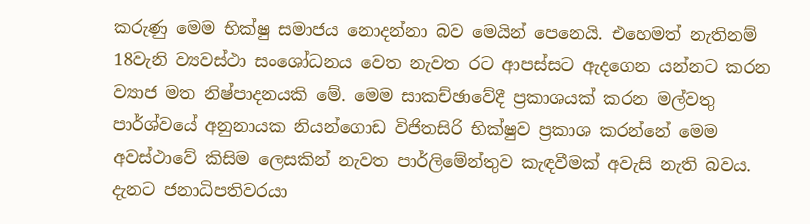කරුණු මෙම භික්ෂු සමාජය නොදන්නා බව මෙයින් පෙනෙයි. එහෙමත් නැතිනම් 18වැනි ව්‍යවස්ථා සංශෝධනය වෙත නැවත රට ආපස්සට ඇදගෙන යන්නට කරන ව්‍යාජ මත නිෂ්පාදනයකි මේ. මෙම සාකච්ඡාවේදී ප්‍රකාශයක් කරන මල්වතු පාර්ශ්වයේ අනුනායක නියන්ගොඩ විජිතසිරි භික්ෂුව ප්‍රකාශ කරන්නේ මෙම අවස්ථාවේ කිසිම ලෙසකින් නැවත පාර්ලිමේන්තුව කැඳවීමක් අවැසි නැති බවය. දැනට ජනාධිපතිවරයා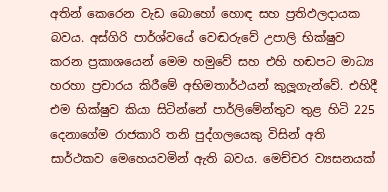අතින් කෙරෙන වැඩ බොහෝ හොඳ සහ ප්‍රතිඵලදායක බවය. අස්ගිරි පාර්ශ්වයේ වෙඬරුවේ උපාලි භික්ෂුව කරන ප්‍රකාශයෙන් මෙම හමුවේ සහ එහි හඬපට මාධ්‍ය හරහා ප්‍රචාරය කිරීමේ අභිමතාර්ථයන් කුලූගැන්වේ. එහිදී එම භික්ෂුව කියා සිටින්නේ පාර්ලිමේන්තුව තුළ හිටි 225 දෙනාගේම රාජකාරි තනි පුද්ගලයෙකු විසින් අති සාර්ථකව මෙහෙයවමින් ඇති බවය. මෙච්චර ව්‍යසනයක්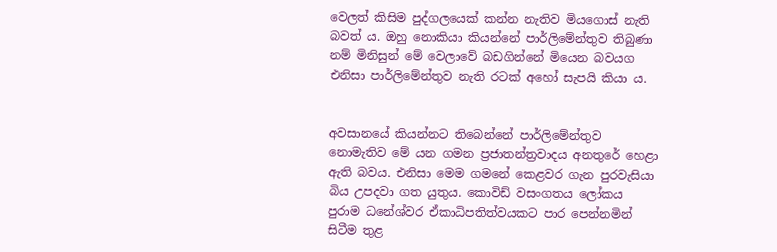වෙලත් කිසිම පුද්ගලයෙක් කන්න නැතිව මියගොස් නැති බවත් ය. ඔහු නොකියා කියන්නේ පාර්ලිමේන්තුව තිබුණා නම් මිනිසුන් මේ වෙලාවේ බඩගින්නේ මියෙන බවයග එනිසා පාර්ලිමේන්තුව නැති රටක් අහෝ සැපයි කියා ය.


අවසානයේ කියන්නට තිබෙන්නේ පාර්ලිමේන්තුව නොමැතිව මේ යන ගමන ප්‍රජාතන්ත්‍රවාදය අනතුරේ හෙළා ඇති බවය. එනිසා මෙම ගමනේ කෙළවර ගැන පුරවැසියා බිය උපදවා ගත යුතුය. කොවිඩ් වසංගතය ලෝකය පුරාම ධනේශ්වර ඒකාධිපතිත්වයකට පාර පෙන්නමින් සිටීම තුළ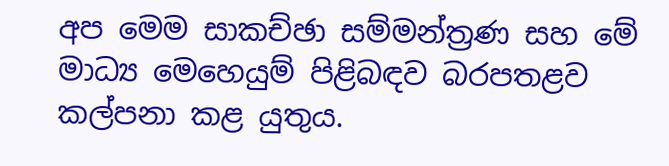අප මෙම සාකච්ඡා සම්මන්ත්‍රණ සහ මේ මාධ්‍ය මෙහෙයුම් පිළිබඳව බරපතළව කල්පනා කළ යුතුය.